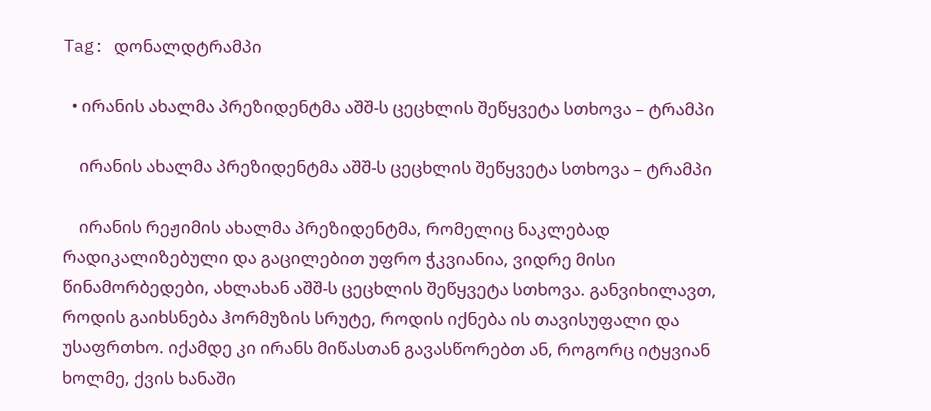Tag: დონალდტრამპი

  • ირანის ახალმა პრეზიდენტმა აშშ-ს ცეცხლის შეწყვეტა სთხოვა – ტრამპი

    ირანის ახალმა პრეზიდენტმა აშშ-ს ცეცხლის შეწყვეტა სთხოვა – ტრამპი

    ირანის რეჟიმის ახალმა პრეზიდენტმა, რომელიც ნაკლებად რადიკალიზებული და გაცილებით უფრო ჭკვიანია, ვიდრე მისი წინამორბედები, ახლახან აშშ-ს ცეცხლის შეწყვეტა სთხოვა. განვიხილავთ, როდის გაიხსნება ჰორმუზის სრუტე, როდის იქნება ის თავისუფალი და უსაფრთხო. იქამდე კი ირანს მიწასთან გავასწორებთ ან, როგორც იტყვიან ხოლმე, ქვის ხანაში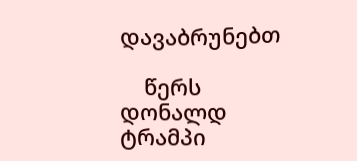დავაბრუნებთ

    წერს დონალდ ტრამპი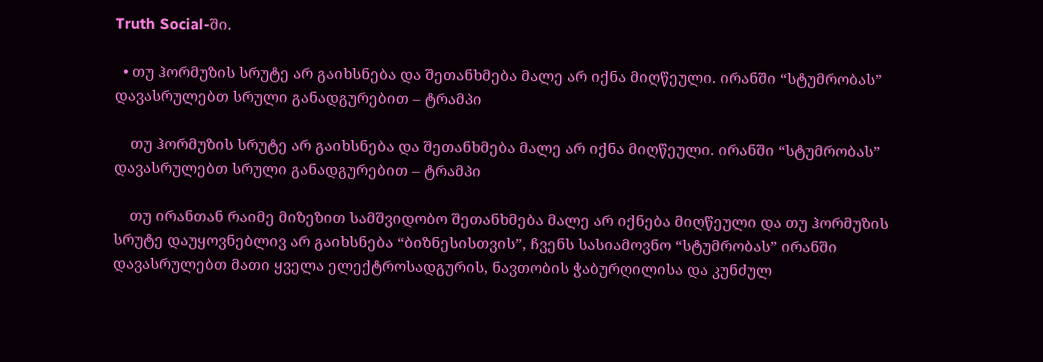Truth Social-ში.

  • თუ ჰორმუზის სრუტე არ გაიხსნება და შეთანხმება მალე არ იქნა მიღწეული. ირანში “სტუმრობას”  დავასრულებთ სრული განადგურებით – ტრამპი

    თუ ჰორმუზის სრუტე არ გაიხსნება და შეთანხმება მალე არ იქნა მიღწეული. ირანში “სტუმრობას” დავასრულებთ სრული განადგურებით – ტრამპი

    თუ ირანთან რაიმე მიზეზით სამშვიდობო შეთანხმება მალე არ იქნება მიღწეული და თუ ჰორმუზის სრუტე დაუყოვნებლივ არ გაიხსნება “ბიზნესისთვის”, ჩვენს სასიამოვნო “სტუმრობას” ირანში დავასრულებთ მათი ყველა ელექტროსადგურის, ნავთობის ჭაბურღილისა და კუნძულ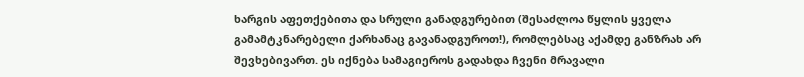ხარგის აფეთქებითა და სრული განადგურებით (შესაძლოა წყლის ყველა გამამტკნარებელი ქარხანაც გავანადგუროთ!), რომლებსაც აქამდე განზრახ არ შევხებივართ. ეს იქნება სამაგიეროს გადახდა ჩვენი მრავალი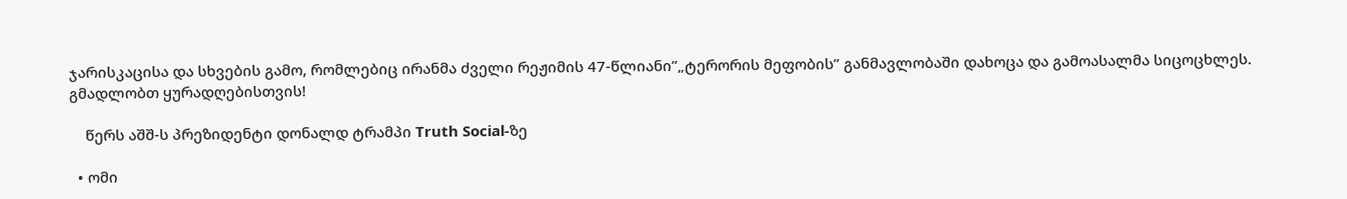ჯარისკაცისა და სხვების გამო, რომლებიც ირანმა ძველი რეჟიმის 47-წლიანი”„ტერორის მეფობის” განმავლობაში დახოცა და გამოასალმა სიცოცხლეს. გმადლობთ ყურადღებისთვის!

    წერს აშშ-ს პრეზიდენტი დონალდ ტრამპი Truth Social-ზე

  • ომი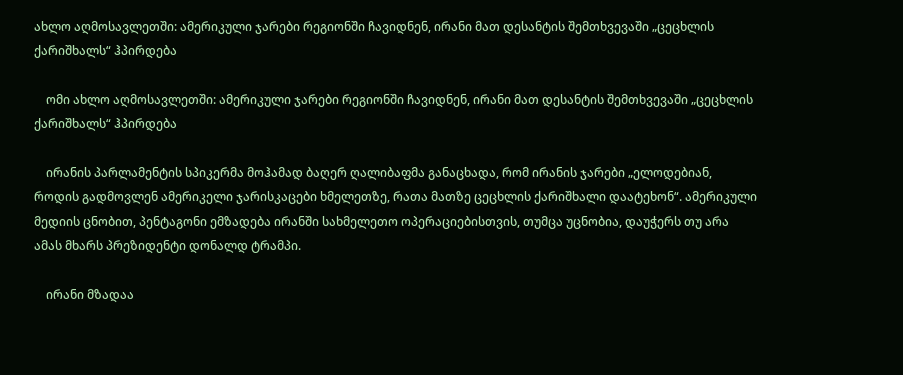ახლო აღმოსავლეთში: ამერიკული ჯარები რეგიონში ჩავიდნენ, ირანი მათ დესანტის შემთხვევაში „ცეცხლის ქარიშხალს“ ჰპირდება

    ომი ახლო აღმოსავლეთში: ამერიკული ჯარები რეგიონში ჩავიდნენ, ირანი მათ დესანტის შემთხვევაში „ცეცხლის ქარიშხალს“ ჰპირდება

    ირანის პარლამენტის სპიკერმა მოჰამად ბაღერ ღალიბაფმა განაცხადა, რომ ირანის ჯარები „ელოდებიან, როდის გადმოვლენ ამერიკელი ჯარისკაცები ხმელეთზე, რათა მათზე ცეცხლის ქარიშხალი დაატეხონ“. ამერიკული მედიის ცნობით, პენტაგონი ემზადება ირანში სახმელეთო ოპერაციებისთვის, თუმცა უცნობია, დაუჭერს თუ არა ამას მხარს პრეზიდენტი დონალდ ტრამპი.

    ირანი მზადაა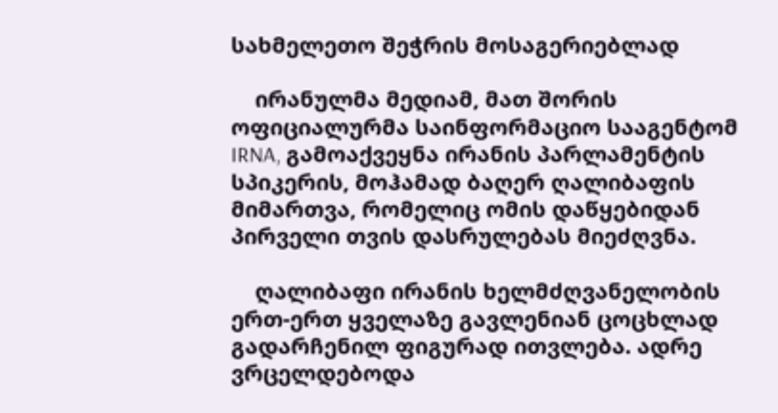სახმელეთო შეჭრის მოსაგერიებლად

    ირანულმა მედიამ, მათ შორის ოფიციალურმა საინფორმაციო სააგენტომ IRNA, გამოაქვეყნა ირანის პარლამენტის სპიკერის, მოჰამად ბაღერ ღალიბაფის მიმართვა, რომელიც ომის დაწყებიდან პირველი თვის დასრულებას მიეძღვნა.

    ღალიბაფი ირანის ხელმძღვანელობის ერთ-ერთ ყველაზე გავლენიან ცოცხლად გადარჩენილ ფიგურად ითვლება. ადრე ვრცელდებოდა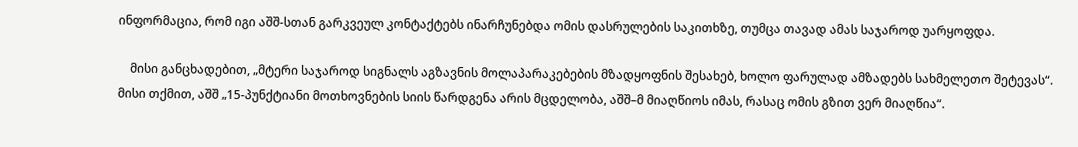ინფორმაცია, რომ იგი აშშ-სთან გარკვეულ კონტაქტებს ინარჩუნებდა ომის დასრულების საკითხზე, თუმცა თავად ამას საჯაროდ უარყოფდა.

    მისი განცხადებით, „მტერი საჯაროდ სიგნალს აგზავნის მოლაპარაკებების მზადყოფნის შესახებ, ხოლო ფარულად ამზადებს სახმელეთო შეტევას“. მისი თქმით, აშშ „15-პუნქტიანი მოთხოვნების სიის წარდგენა არის მცდელობა, აშშ–მ მიაღწიოს იმას, რასაც ომის გზით ვერ მიაღწია“.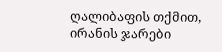ღალიბაფის თქმით, ირანის ჯარები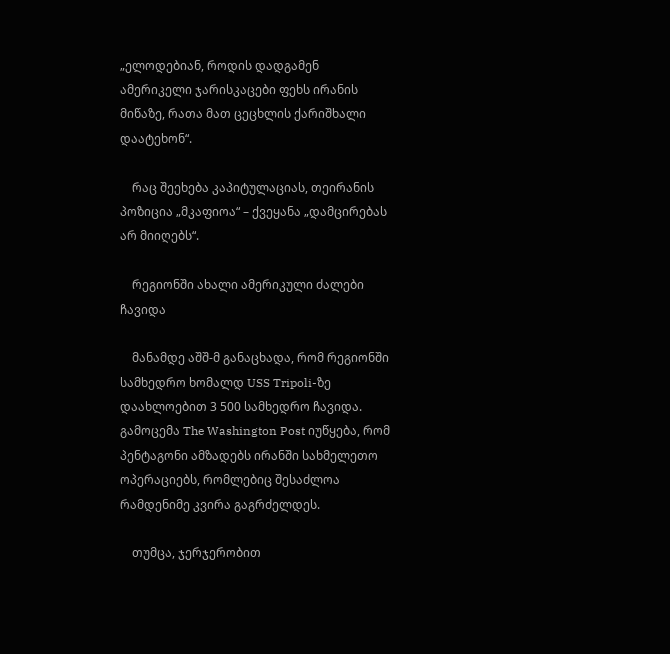„ელოდებიან, როდის დადგამენ ამერიკელი ჯარისკაცები ფეხს ირანის მიწაზე, რათა მათ ცეცხლის ქარიშხალი დაატეხონ“.

    რაც შეეხება კაპიტულაციას, თეირანის პოზიცია „მკაფიოა“ – ქვეყანა „დამცირებას არ მიიღებს“.

    რეგიონში ახალი ამერიკული ძალები ჩავიდა

    მანამდე აშშ-მ განაცხადა, რომ რეგიონში სამხედრო ხომალდ USS Tripoli-ზე დაახლოებით 3 500 სამხედრო ჩავიდა. გამოცემა The Washington Post იუწყება, რომ პენტაგონი ამზადებს ირანში სახმელეთო ოპერაციებს, რომლებიც შესაძლოა რამდენიმე კვირა გაგრძელდეს.

    თუმცა, ჯერჯერობით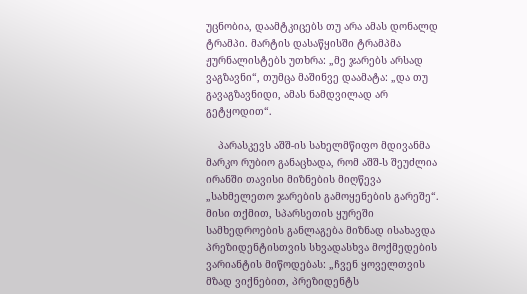უცნობია, დაამტკიცებს თუ არა ამას დონალდ ტრამპი. მარტის დასაწყისში ტრამპმა ჟურნალისტებს უთხრა: „მე ჯარებს არსად ვაგზავნი“, თუმცა მაშინვე დაამატა: „და თუ გავაგზავნიდი, ამას ნამდვილად არ გეტყოდით“.

    პარასკევს აშშ-ის სახელმწიფო მდივანმა მარკო რუბიო განაცხადა, რომ აშშ-ს შეუძლია ირანში თავისი მიზნების მიღწევა „სახმელეთო ჯარების გამოყენების გარეშე“. მისი თქმით, სპარსეთის ყურეში სამხედროების განლაგება მიზნად ისახავდა პრეზიდენტისთვის სხვადასხვა მოქმედების ვარიანტის მიწოდებას: „ჩვენ ყოველთვის მზად ვიქნებით, პრეზიდენტს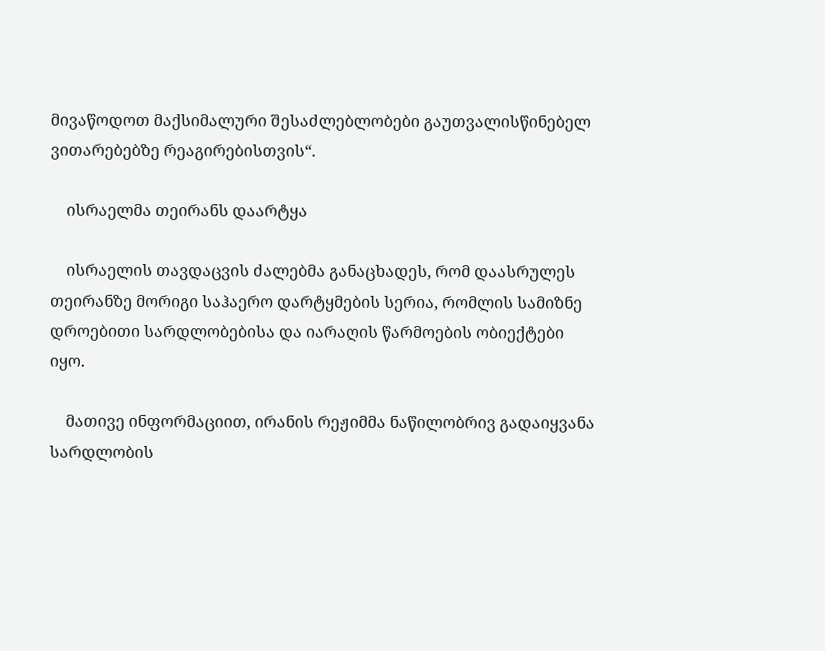მივაწოდოთ მაქსიმალური შესაძლებლობები გაუთვალისწინებელ ვითარებებზე რეაგირებისთვის“.

    ისრაელმა თეირანს დაარტყა

    ისრაელის თავდაცვის ძალებმა განაცხადეს, რომ დაასრულეს თეირანზე მორიგი საჰაერო დარტყმების სერია, რომლის სამიზნე დროებითი სარდლობებისა და იარაღის წარმოების ობიექტები იყო.

    მათივე ინფორმაციით, ირანის რეჟიმმა ნაწილობრივ გადაიყვანა სარდლობის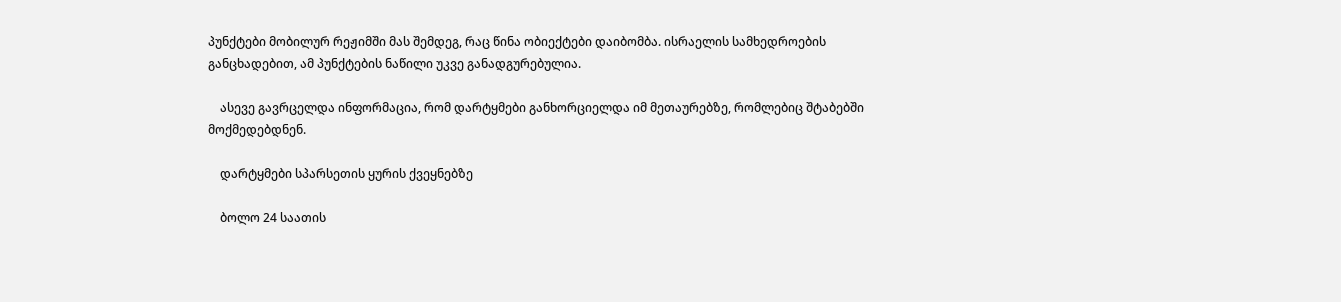პუნქტები მობილურ რეჟიმში მას შემდეგ, რაც წინა ობიექტები დაიბომბა. ისრაელის სამხედროების განცხადებით, ამ პუნქტების ნაწილი უკვე განადგურებულია.

    ასევე გავრცელდა ინფორმაცია, რომ დარტყმები განხორციელდა იმ მეთაურებზე, რომლებიც შტაბებში მოქმედებდნენ.

    დარტყმები სპარსეთის ყურის ქვეყნებზე

    ბოლო 24 საათის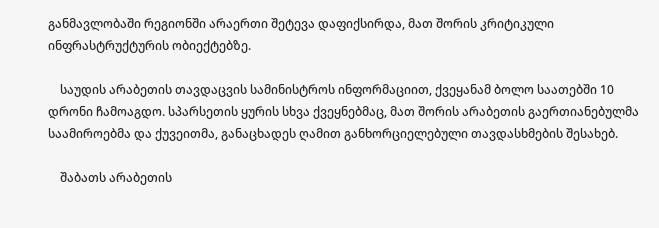განმავლობაში რეგიონში არაერთი შეტევა დაფიქსირდა, მათ შორის კრიტიკული ინფრასტრუქტურის ობიექტებზე.

    საუდის არაბეთის თავდაცვის სამინისტროს ინფორმაციით, ქვეყანამ ბოლო საათებში 10 დრონი ჩამოაგდო. სპარსეთის ყურის სხვა ქვეყნებმაც, მათ შორის არაბეთის გაერთიანებულმა საამიროებმა და ქუვეითმა, განაცხადეს ღამით განხორციელებული თავდასხმების შესახებ.

    შაბათს არაბეთის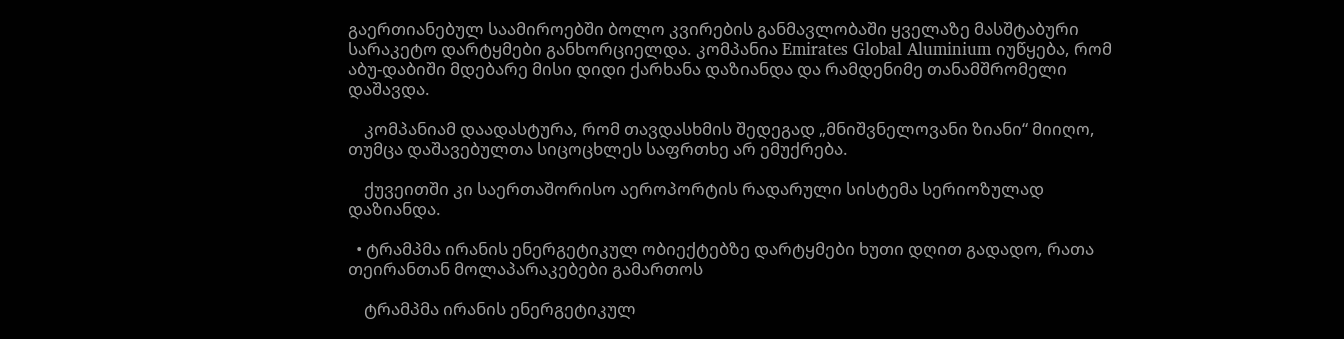გაერთიანებულ საამიროებში ბოლო კვირების განმავლობაში ყველაზე მასშტაბური სარაკეტო დარტყმები განხორციელდა. კომპანია Emirates Global Aluminium იუწყება, რომ აბუ-დაბიში მდებარე მისი დიდი ქარხანა დაზიანდა და რამდენიმე თანამშრომელი დაშავდა.

    კომპანიამ დაადასტურა, რომ თავდასხმის შედეგად „მნიშვნელოვანი ზიანი“ მიიღო, თუმცა დაშავებულთა სიცოცხლეს საფრთხე არ ემუქრება.

    ქუვეითში კი საერთაშორისო აეროპორტის რადარული სისტემა სერიოზულად დაზიანდა.

  • ტრამპმა ირანის ენერგეტიკულ ობიექტებზე დარტყმები ხუთი დღით გადადო, რათა თეირანთან მოლაპარაკებები გამართოს

    ტრამპმა ირანის ენერგეტიკულ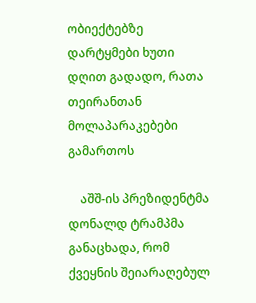ობიექტებზე დარტყმები ხუთი დღით გადადო, რათა თეირანთან მოლაპარაკებები გამართოს

    აშშ-ის პრეზიდენტმა დონალდ ტრამპმა განაცხადა, რომ ქვეყნის შეიარაღებულ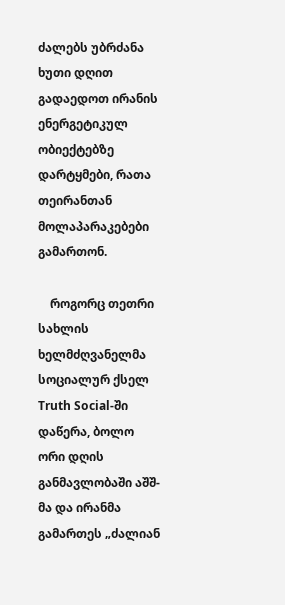ძალებს უბრძანა ხუთი დღით გადაედოთ ირანის ენერგეტიკულ ობიექტებზე დარტყმები, რათა თეირანთან მოლაპარაკებები გამართონ.

    როგორც თეთრი სახლის ხელმძღვანელმა სოციალურ ქსელ Truth Social-ში დაწერა, ბოლო ორი დღის განმავლობაში აშშ-მა და ირანმა გამართეს „ძალიან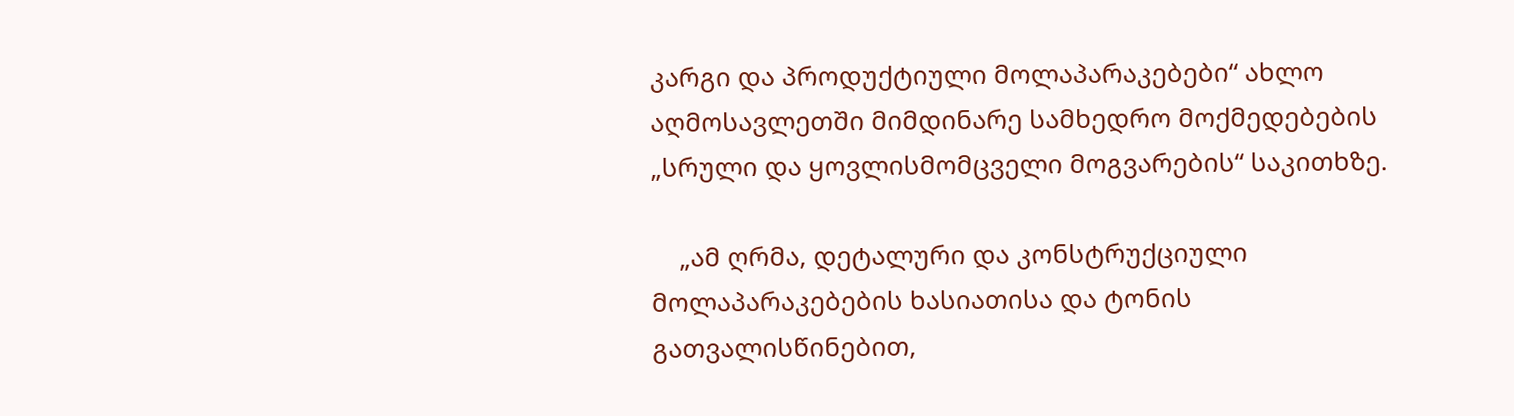კარგი და პროდუქტიული მოლაპარაკებები“ ახლო აღმოსავლეთში მიმდინარე სამხედრო მოქმედებების „სრული და ყოვლისმომცველი მოგვარების“ საკითხზე.

    „ამ ღრმა, დეტალური და კონსტრუქციული მოლაპარაკებების ხასიათისა და ტონის გათვალისწინებით,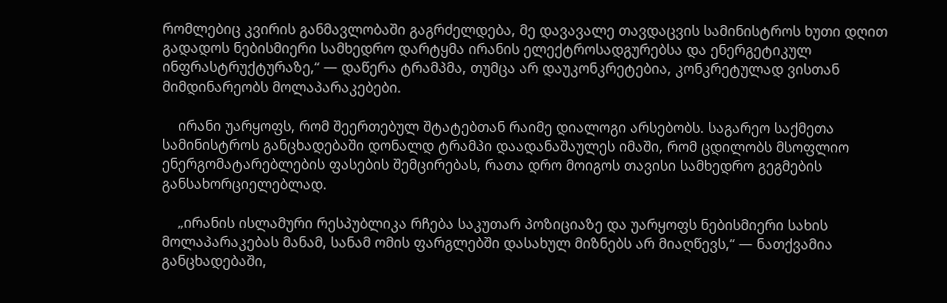რომლებიც კვირის განმავლობაში გაგრძელდება, მე დავავალე თავდაცვის სამინისტროს ხუთი დღით გადადოს ნებისმიერი სამხედრო დარტყმა ირანის ელექტროსადგურებსა და ენერგეტიკულ ინფრასტრუქტურაზე,“ — დაწერა ტრამპმა, თუმცა არ დაუკონკრეტებია, კონკრეტულად ვისთან მიმდინარეობს მოლაპარაკებები.

    ირანი უარყოფს, რომ შეერთებულ შტატებთან რაიმე დიალოგი არსებობს. საგარეო საქმეთა სამინისტროს განცხადებაში დონალდ ტრამპი დაადანაშაულეს იმაში, რომ ცდილობს მსოფლიო ენერგომატარებლების ფასების შემცირებას, რათა დრო მოიგოს თავისი სამხედრო გეგმების განსახორციელებლად.

    „ირანის ისლამური რესპუბლიკა რჩება საკუთარ პოზიციაზე და უარყოფს ნებისმიერი სახის მოლაპარაკებას მანამ, სანამ ომის ფარგლებში დასახულ მიზნებს არ მიაღწევს,“ — ნათქვამია განცხადებაში,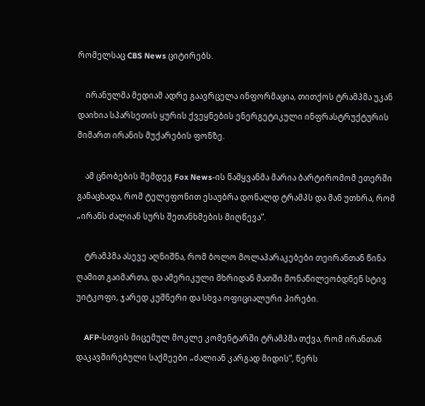რომელსაც CBS News ციტირებს.

    ირანულმა მედიამ ადრე გაავრცელა ინფორმაცია, თითქოს ტრამპმა უკან დაიხია სპარსეთის ყურის ქვეყნების ენერგეტიკული ინფრასტრუქტურის მიმართ ირანის მუქარების ფონზე.

    ამ ცნობების შემდეგ Fox News-ის წამყვანმა მარია ბარტირომომ ეთერში განაცხადა, რომ ტელეფონით ესაუბრა დონალდ ტრამპს და მან უთხრა, რომ „ირანს ძალიან სურს შეთანხმების მიღწევა“.

    ტრამპმა ასევე აღნიშნა, რომ ბოლო მოლაპარაკებები თეირანთან წინა ღამით გაიმართა, და ამერიკული მხრიდან მათში მონაწილეობდნენ სტივ უიტკოფი, ჯარედ კუშნერი და სხვა ოფიციალური პირები.

    AFP-სთვის მიცემულ მოკლე კომენტარში ტრამპმა თქვა, რომ ირანთან დაკავშირებული საქმეები „ძალიან კარგად მიდის“, წერს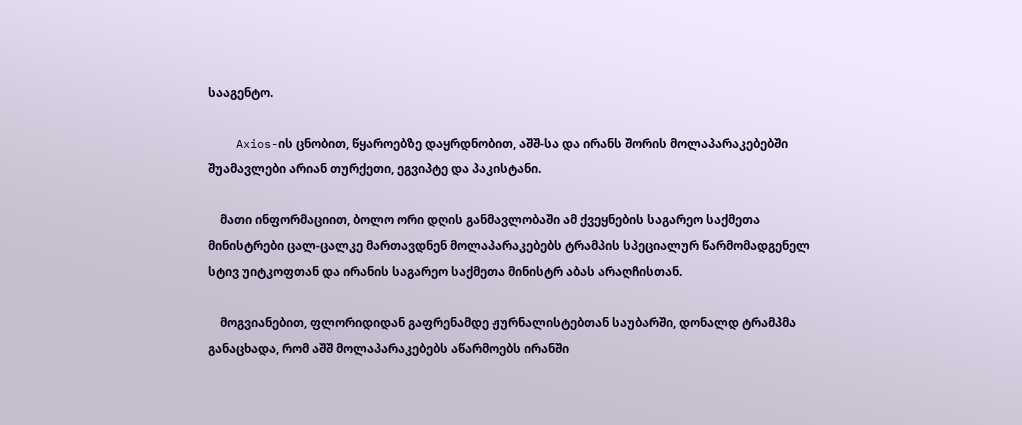სააგენტო.

    Axios-ის ცნობით, წყაროებზე დაყრდნობით, აშშ-სა და ირანს შორის მოლაპარაკებებში შუამავლები არიან თურქეთი, ეგვიპტე და პაკისტანი.

    მათი ინფორმაციით, ბოლო ორი დღის განმავლობაში ამ ქვეყნების საგარეო საქმეთა მინისტრები ცალ-ცალკე მართავდნენ მოლაპარაკებებს ტრამპის სპეციალურ წარმომადგენელ სტივ უიტკოფთან და ირანის საგარეო საქმეთა მინისტრ აბას არაღჩისთან.

    მოგვიანებით, ფლორიდიდან გაფრენამდე ჟურნალისტებთან საუბარში, დონალდ ტრამპმა განაცხადა, რომ აშშ მოლაპარაკებებს აწარმოებს ირანში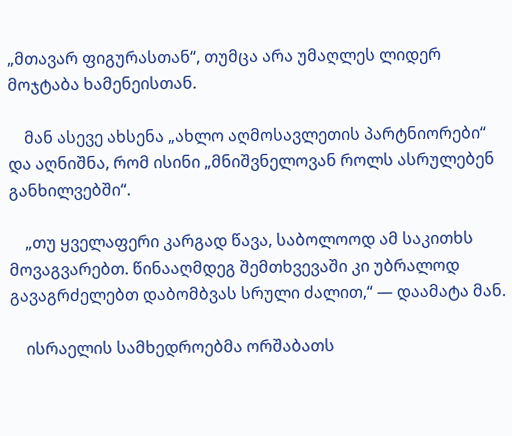„მთავარ ფიგურასთან“, თუმცა არა უმაღლეს ლიდერ მოჯტაბა ხამენეისთან.

    მან ასევე ახსენა „ახლო აღმოსავლეთის პარტნიორები“ და აღნიშნა, რომ ისინი „მნიშვნელოვან როლს ასრულებენ განხილვებში“.

    „თუ ყველაფერი კარგად წავა, საბოლოოდ ამ საკითხს მოვაგვარებთ. წინააღმდეგ შემთხვევაში კი უბრალოდ გავაგრძელებთ დაბომბვას სრული ძალით,“ — დაამატა მან.

    ისრაელის სამხედროებმა ორშაბათს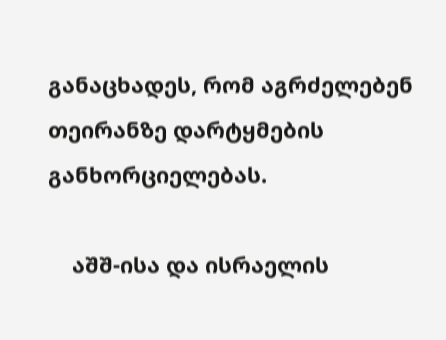განაცხადეს, რომ აგრძელებენ თეირანზე დარტყმების განხორციელებას.

    აშშ-ისა და ისრაელის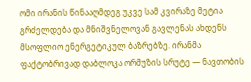ომი ირანის წინააღმდეგ უკვე სამ კვირაზე მეტია გრძელდება და მნიშვნელოვან გავლენას ახდენს მსოფლიო ენერგეტიკულ ბაზრებზე. ირანმა ფაქტობრივად დაბლოკა ორმუზის სრუტე — ნავთობის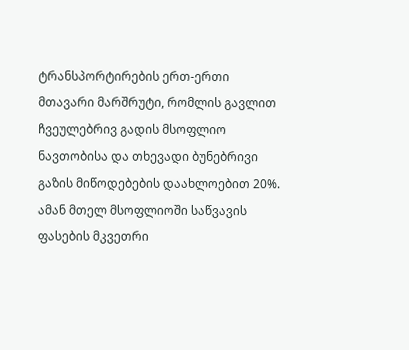ტრანსპორტირების ერთ-ერთი მთავარი მარშრუტი, რომლის გავლით ჩვეულებრივ გადის მსოფლიო ნავთობისა და თხევადი ბუნებრივი გაზის მიწოდებების დაახლოებით 20%. ამან მთელ მსოფლიოში საწვავის ფასების მკვეთრი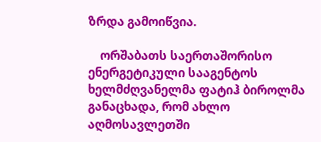ზრდა გამოიწვია.

    ორშაბათს საერთაშორისო ენერგეტიკული სააგენტოს ხელმძღვანელმა ფატიჰ ბიროლმა განაცხადა, რომ ახლო აღმოსავლეთში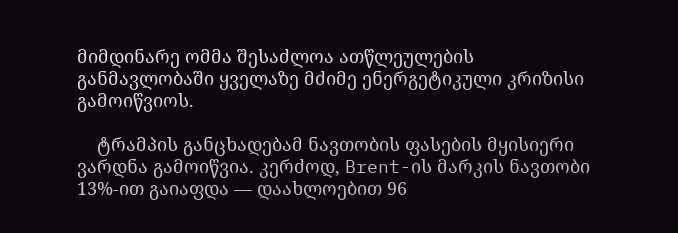მიმდინარე ომმა შესაძლოა ათწლეულების განმავლობაში ყველაზე მძიმე ენერგეტიკული კრიზისი გამოიწვიოს.

    ტრამპის განცხადებამ ნავთობის ფასების მყისიერი ვარდნა გამოიწვია. კერძოდ, Brent-ის მარკის ნავთობი 13%-ით გაიაფდა — დაახლოებით 96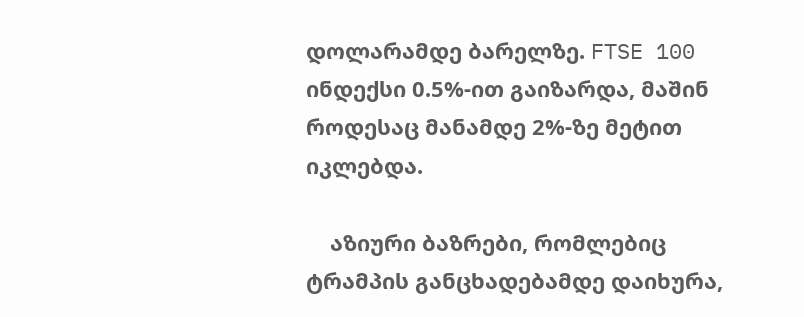დოლარამდე ბარელზე. FTSE 100 ინდექსი 0.5%-ით გაიზარდა, მაშინ როდესაც მანამდე 2%-ზე მეტით იკლებდა.

    აზიური ბაზრები, რომლებიც ტრამპის განცხადებამდე დაიხურა,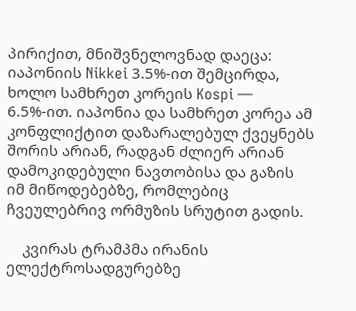პირიქით, მნიშვნელოვნად დაეცა: იაპონიის Nikkei 3.5%-ით შემცირდა, ხოლო სამხრეთ კორეის Kospi — 6.5%-ით. იაპონია და სამხრეთ კორეა ამ კონფლიქტით დაზარალებულ ქვეყნებს შორის არიან, რადგან ძლიერ არიან დამოკიდებული ნავთობისა და გაზის იმ მიწოდებებზე, რომლებიც ჩვეულებრივ ორმუზის სრუტით გადის.

    კვირას ტრამპმა ირანის ელექტროსადგურებზე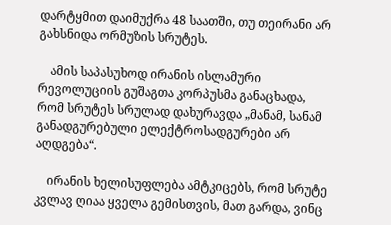დარტყმით დაიმუქრა 48 საათში, თუ თეირანი არ გახსნიდა ორმუზის სრუტეს.

    ამის საპასუხოდ ირანის ისლამური რევოლუციის გუშაგთა კორპუსმა განაცხადა, რომ სრუტეს სრულად დახურავდა „მანამ, სანამ განადგურებული ელექტროსადგურები არ აღდგება“.

    ირანის ხელისუფლება ამტკიცებს, რომ სრუტე კვლავ ღიაა ყველა გემისთვის, მათ გარდა, ვინც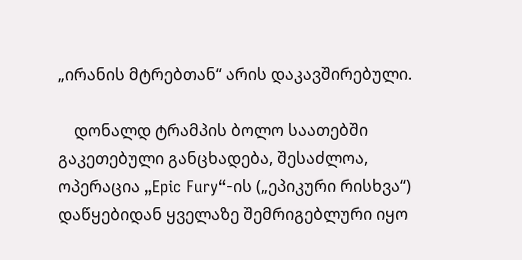„ირანის მტრებთან“ არის დაკავშირებული.

    დონალდ ტრამპის ბოლო საათებში გაკეთებული განცხადება, შესაძლოა, ოპერაცია „Epic Fury“-ის („ეპიკური რისხვა“) დაწყებიდან ყველაზე შემრიგებლური იყო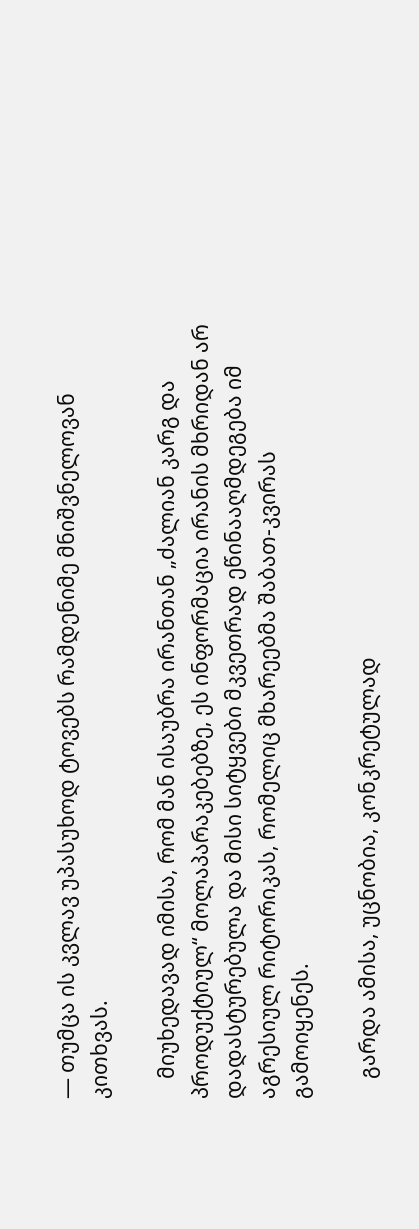— თუმცა ის კვლავ უპასუხოდ ტოვებს რამდენიმე მნიშვნელოვან კითხვას.

    მიუხედავად იმისა, რომ მან ისაუბრა ირანთან „ძალიან კარგ და პროდუქტიულ“ მოლაპარაკებებზე, ეს ინფორმაცია ირანის მხრიდან არ დადასტურებულა და მისი სიტყვები მკვეთრად ეწინააღმდეგება იმ აგრესიულ რიტორიკას, რომელიც მხარეებმა შაბათ-კვირას გამოიყენეს.

    გარდა ამისა, უცნობია, კონკრეტულად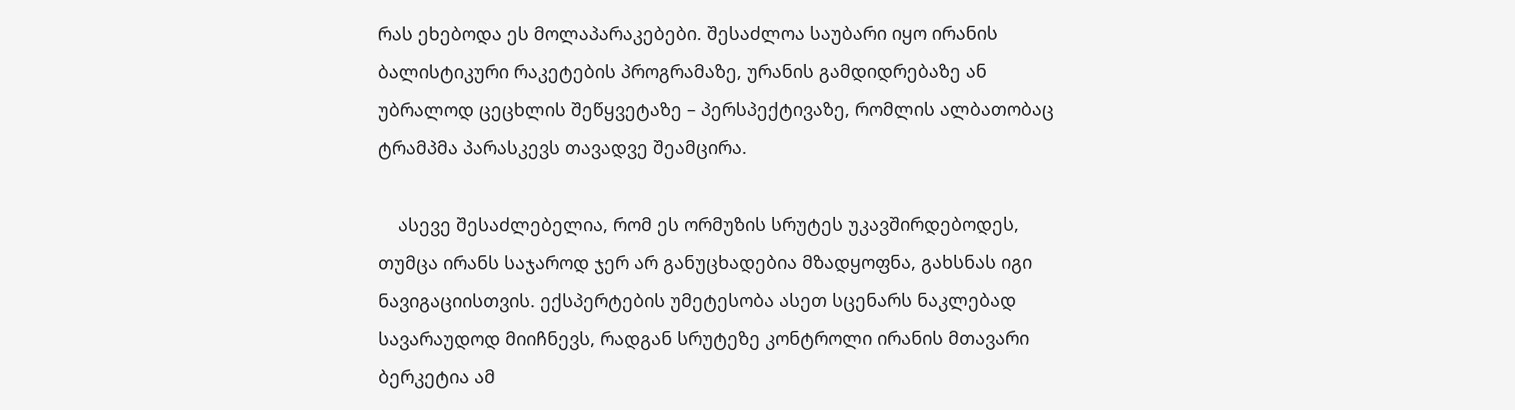რას ეხებოდა ეს მოლაპარაკებები. შესაძლოა საუბარი იყო ირანის ბალისტიკური რაკეტების პროგრამაზე, ურანის გამდიდრებაზე ან უბრალოდ ცეცხლის შეწყვეტაზე – პერსპექტივაზე, რომლის ალბათობაც ტრამპმა პარასკევს თავადვე შეამცირა.

    ასევე შესაძლებელია, რომ ეს ორმუზის სრუტეს უკავშირდებოდეს, თუმცა ირანს საჯაროდ ჯერ არ განუცხადებია მზადყოფნა, გახსნას იგი ნავიგაციისთვის. ექსპერტების უმეტესობა ასეთ სცენარს ნაკლებად სავარაუდოდ მიიჩნევს, რადგან სრუტეზე კონტროლი ირანის მთავარი ბერკეტია ამ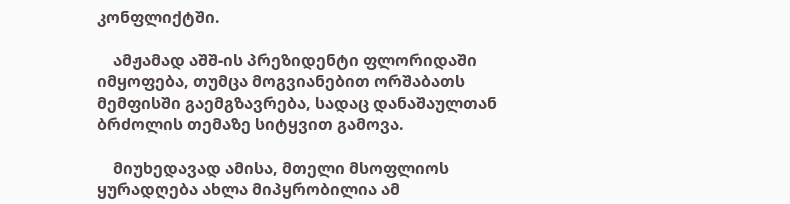კონფლიქტში.

    ამჟამად აშშ-ის პრეზიდენტი ფლორიდაში იმყოფება, თუმცა მოგვიანებით ორშაბათს მემფისში გაემგზავრება, სადაც დანაშაულთან ბრძოლის თემაზე სიტყვით გამოვა.

    მიუხედავად ამისა, მთელი მსოფლიოს ყურადღება ახლა მიპყრობილია ამ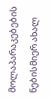მოლაპარაკებების ნებისმიერ ახალ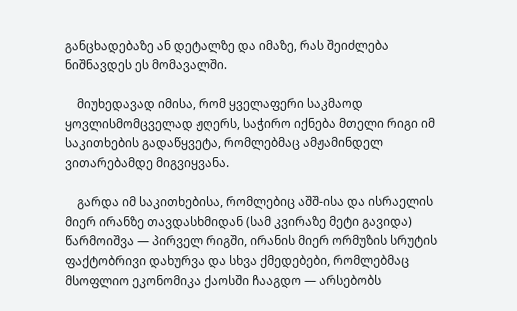განცხადებაზე ან დეტალზე და იმაზე, რას შეიძლება ნიშნავდეს ეს მომავალში.

    მიუხედავად იმისა, რომ ყველაფერი საკმაოდ ყოვლისმომცველად ჟღერს, საჭირო იქნება მთელი რიგი იმ საკითხების გადაწყვეტა, რომლებმაც ამჟამინდელ ვითარებამდე მიგვიყვანა.

    გარდა იმ საკითხებისა, რომლებიც აშშ-ისა და ისრაელის მიერ ირანზე თავდასხმიდან (სამ კვირაზე მეტი გავიდა) წარმოიშვა — პირველ რიგში, ირანის მიერ ორმუზის სრუტის ფაქტობრივი დახურვა და სხვა ქმედებები, რომლებმაც მსოფლიო ეკონომიკა ქაოსში ჩააგდო — არსებობს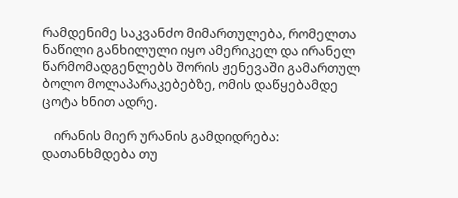რამდენიმე საკვანძო მიმართულება, რომელთა ნაწილი განხილული იყო ამერიკელ და ირანელ წარმომადგენლებს შორის ჟენევაში გამართულ ბოლო მოლაპარაკებებზე, ომის დაწყებამდე ცოტა ხნით ადრე.

    ირანის მიერ ურანის გამდიდრება: დათანხმდება თუ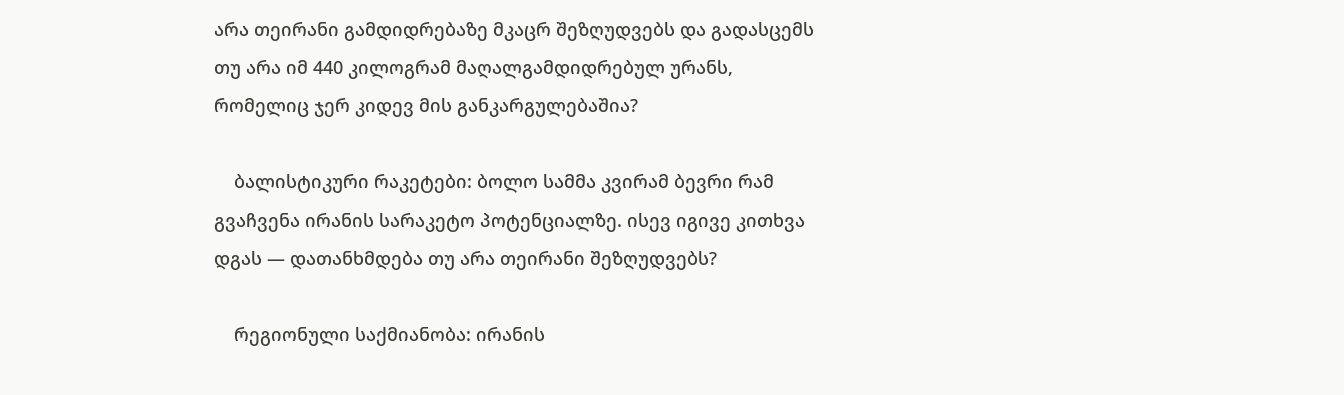არა თეირანი გამდიდრებაზე მკაცრ შეზღუდვებს და გადასცემს თუ არა იმ 440 კილოგრამ მაღალგამდიდრებულ ურანს, რომელიც ჯერ კიდევ მის განკარგულებაშია?

    ბალისტიკური რაკეტები: ბოლო სამმა კვირამ ბევრი რამ გვაჩვენა ირანის სარაკეტო პოტენციალზე. ისევ იგივე კითხვა დგას — დათანხმდება თუ არა თეირანი შეზღუდვებს?

    რეგიონული საქმიანობა: ირანის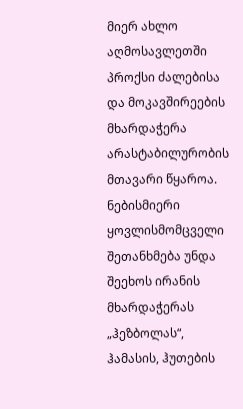მიერ ახლო აღმოსავლეთში პროქსი ძალებისა და მოკავშირეების მხარდაჭერა არასტაბილურობის მთავარი წყაროა. ნებისმიერი ყოვლისმომცველი შეთანხმება უნდა შეეხოს ირანის მხარდაჭერას „ჰეზბოლას“, ჰამასის, ჰუთების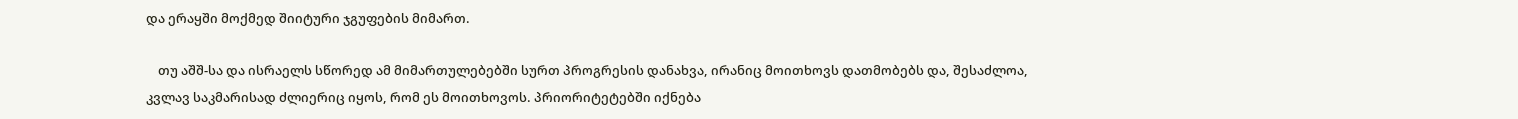და ერაყში მოქმედ შიიტური ჯგუფების მიმართ.

    თუ აშშ-სა და ისრაელს სწორედ ამ მიმართულებებში სურთ პროგრესის დანახვა, ირანიც მოითხოვს დათმობებს და, შესაძლოა, კვლავ საკმარისად ძლიერიც იყოს, რომ ეს მოითხოვოს. პრიორიტეტებში იქნება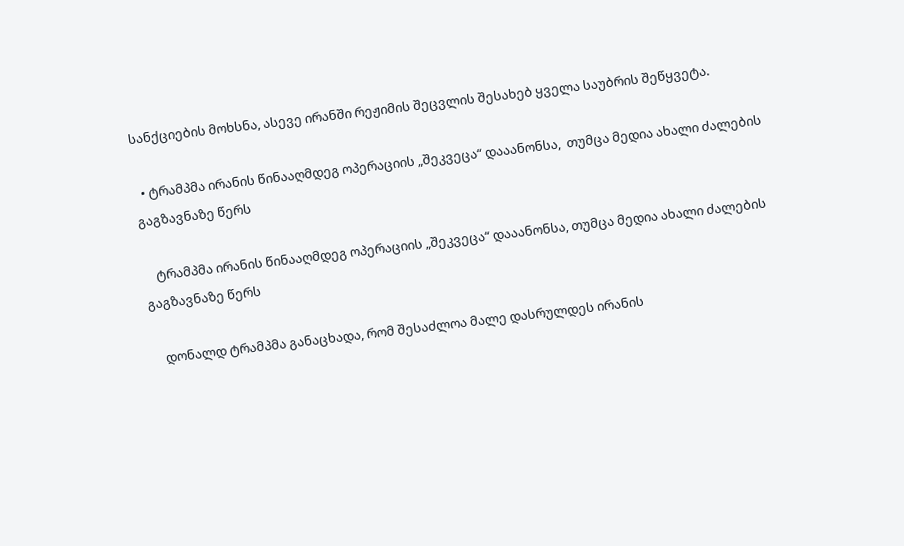სანქციების მოხსნა, ასევე ირანში რეჟიმის შეცვლის შესახებ ყველა საუბრის შეწყვეტა.

  • ტრამპმა ირანის წინააღმდეგ ოპერაციის „შეკვეცა“ დააანონსა,  თუმცა მედია ახალი ძალების გაგზავნაზე წერს

    ტრამპმა ირანის წინააღმდეგ ოპერაციის „შეკვეცა“ დააანონსა, თუმცა მედია ახალი ძალების გაგზავნაზე წერს

    დონალდ ტრამპმა განაცხადა, რომ შესაძლოა მალე დასრულდეს ირანის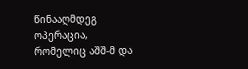წინააღმდეგ ოპერაცია, რომელიც აშშ-მ და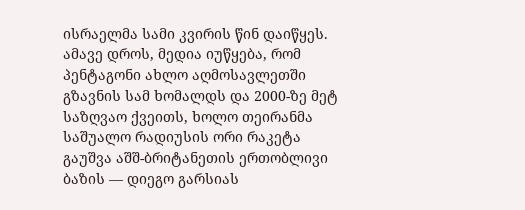ისრაელმა სამი კვირის წინ დაიწყეს. ამავე დროს, მედია იუწყება, რომ პენტაგონი ახლო აღმოსავლეთში გზავნის სამ ხომალდს და 2000-ზე მეტ საზღვაო ქვეითს, ხოლო თეირანმა საშუალო რადიუსის ორი რაკეტა გაუშვა აშშ-ბრიტანეთის ერთობლივი ბაზის — დიეგო გარსიას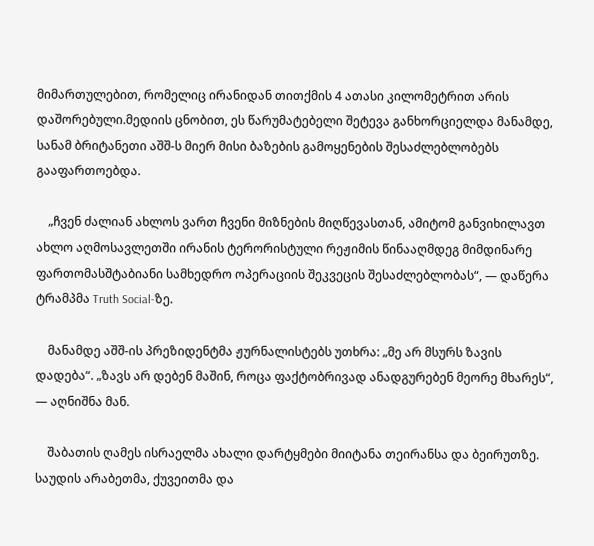მიმართულებით, რომელიც ირანიდან თითქმის 4 ათასი კილომეტრით არის დაშორებული.მედიის ცნობით, ეს წარუმატებელი შეტევა განხორციელდა მანამდე, სანამ ბრიტანეთი აშშ-ს მიერ მისი ბაზების გამოყენების შესაძლებლობებს გააფართოებდა.

    „ჩვენ ძალიან ახლოს ვართ ჩვენი მიზნების მიღწევასთან, ამიტომ განვიხილავთ ახლო აღმოსავლეთში ირანის ტერორისტული რეჟიმის წინააღმდეგ მიმდინარე ფართომასშტაბიანი სამხედრო ოპერაციის შეკვეცის შესაძლებლობას“, — დაწერა ტრამპმა Truth Social-ზე.

    მანამდე აშშ-ის პრეზიდენტმა ჟურნალისტებს უთხრა: „მე არ მსურს ზავის დადება“. „ზავს არ დებენ მაშინ, როცა ფაქტობრივად ანადგურებენ მეორე მხარეს“, — აღნიშნა მან.

    შაბათის ღამეს ისრაელმა ახალი დარტყმები მიიტანა თეირანსა და ბეირუთზე. საუდის არაბეთმა, ქუვეითმა და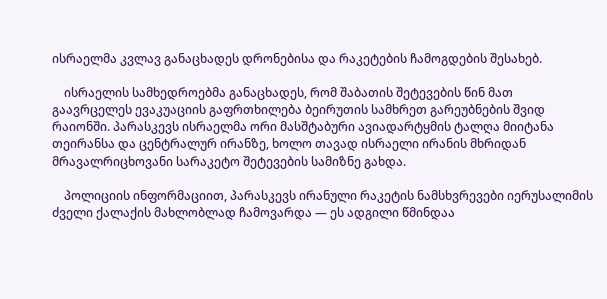ისრაელმა კვლავ განაცხადეს დრონებისა და რაკეტების ჩამოგდების შესახებ.

    ისრაელის სამხედროებმა განაცხადეს, რომ შაბათის შეტევების წინ მათ გაავრცელეს ევაკუაციის გაფრთხილება ბეირუთის სამხრეთ გარეუბნების შვიდ რაიონში. პარასკევს ისრაელმა ორი მასშტაბური ავიადარტყმის ტალღა მიიტანა თეირანსა და ცენტრალურ ირანზე, ხოლო თავად ისრაელი ირანის მხრიდან მრავალრიცხოვანი სარაკეტო შეტევების სამიზნე გახდა.

    პოლიციის ინფორმაციით, პარასკევს ირანული რაკეტის ნამსხვრევები იერუსალიმის ძველი ქალაქის მახლობლად ჩამოვარდა — ეს ადგილი წმინდაა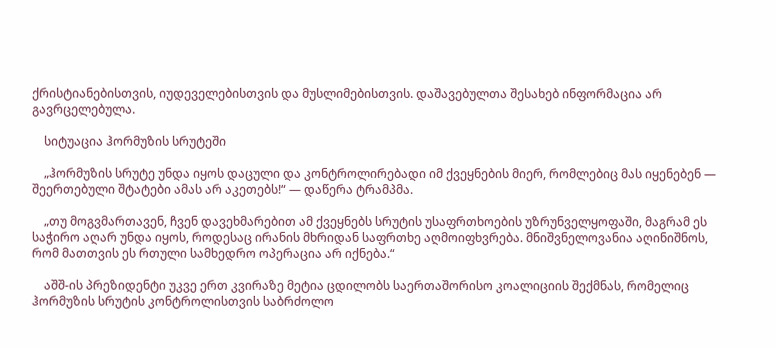ქრისტიანებისთვის, იუდეველებისთვის და მუსლიმებისთვის. დაშავებულთა შესახებ ინფორმაცია არ გავრცელებულა.

    სიტუაცია ჰორმუზის სრუტეში

    „ჰორმუზის სრუტე უნდა იყოს დაცული და კონტროლირებადი იმ ქვეყნების მიერ, რომლებიც მას იყენებენ — შეერთებული შტატები ამას არ აკეთებს!“ — დაწერა ტრამპმა.

    „თუ მოგვმართავენ, ჩვენ დავეხმარებით ამ ქვეყნებს სრუტის უსაფრთხოების უზრუნველყოფაში, მაგრამ ეს საჭირო აღარ უნდა იყოს, როდესაც ირანის მხრიდან საფრთხე აღმოიფხვრება. მნიშვნელოვანია აღინიშნოს, რომ მათთვის ეს რთული სამხედრო ოპერაცია არ იქნება.“

    აშშ-ის პრეზიდენტი უკვე ერთ კვირაზე მეტია ცდილობს საერთაშორისო კოალიციის შექმნას, რომელიც ჰორმუზის სრუტის კონტროლისთვის საბრძოლო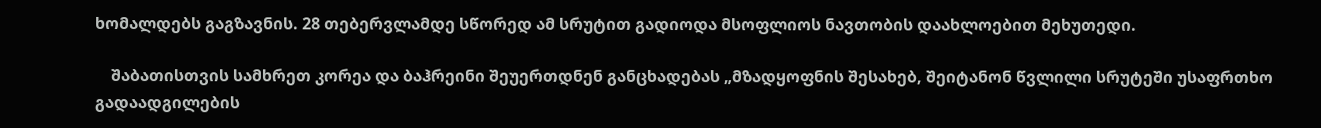ხომალდებს გაგზავნის. 28 თებერვლამდე სწორედ ამ სრუტით გადიოდა მსოფლიოს ნავთობის დაახლოებით მეხუთედი.

    შაბათისთვის სამხრეთ კორეა და ბაჰრეინი შეუერთდნენ განცხადებას „მზადყოფნის შესახებ, შეიტანონ წვლილი სრუტეში უსაფრთხო გადაადგილების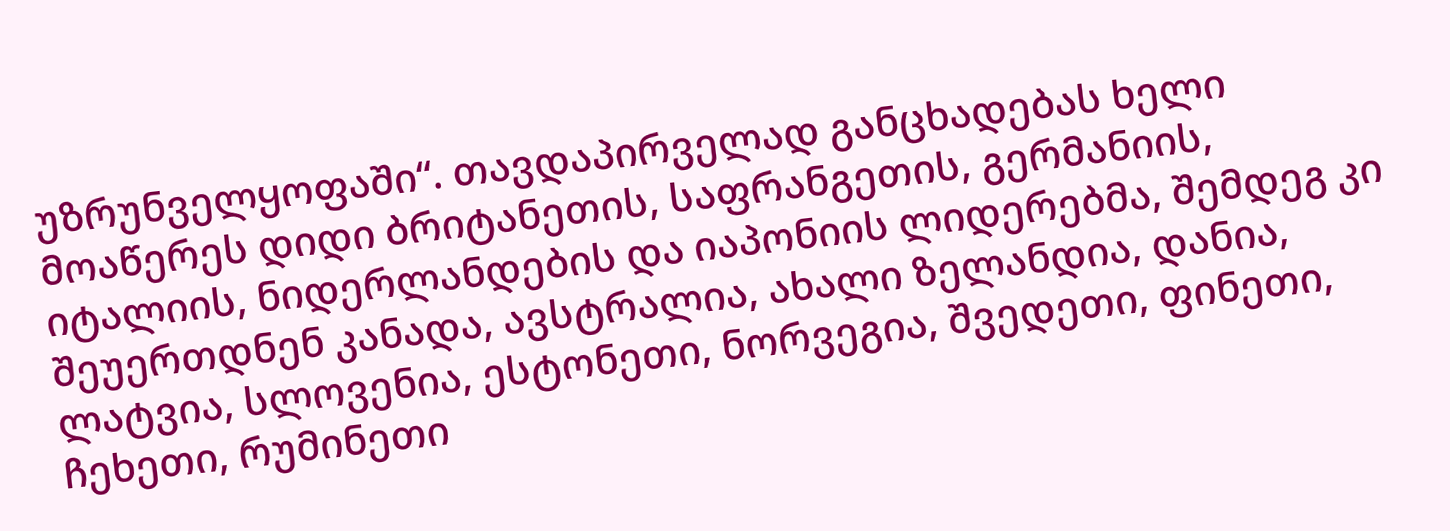უზრუნველყოფაში“. თავდაპირველად განცხადებას ხელი მოაწერეს დიდი ბრიტანეთის, საფრანგეთის, გერმანიის, იტალიის, ნიდერლანდების და იაპონიის ლიდერებმა, შემდეგ კი შეუერთდნენ კანადა, ავსტრალია, ახალი ზელანდია, დანია, ლატვია, სლოვენია, ესტონეთი, ნორვეგია, შვედეთი, ფინეთი, ჩეხეთი, რუმინეთი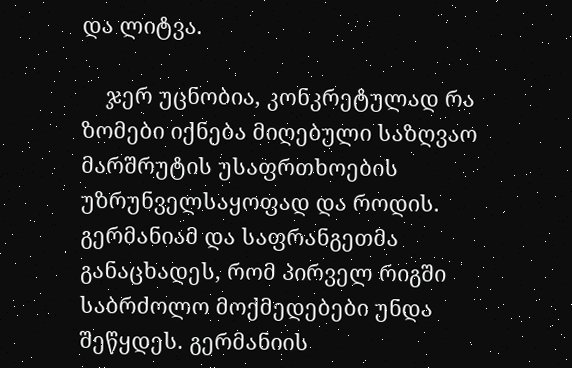და ლიტვა.

    ჯერ უცნობია, კონკრეტულად რა ზომები იქნება მიღებული საზღვაო მარშრუტის უსაფრთხოების უზრუნველსაყოფად და როდის. გერმანიამ და საფრანგეთმა განაცხადეს, რომ პირველ რიგში საბრძოლო მოქმედებები უნდა შეწყდეს. გერმანიის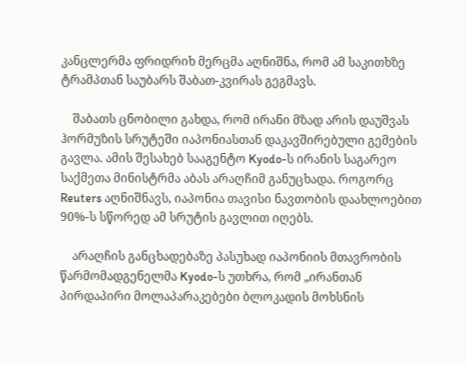კანცლერმა ფრიდრიხ მერცმა აღნიშნა, რომ ამ საკითხზე ტრამპთან საუბარს შაბათ-კვირას გეგმავს.

    შაბათს ცნობილი გახდა, რომ ირანი მზად არის დაუშვას ჰორმუზის სრუტეში იაპონიასთან დაკავშირებული გემების გავლა. ამის შესახებ სააგენტო Kyodo-ს ირანის საგარეო საქმეთა მინისტრმა აბას არაღჩიმ განუცხადა. როგორც Reuters აღნიშნავს, იაპონია თავისი ნავთობის დაახლოებით 90%-ს სწორედ ამ სრუტის გავლით იღებს.

    არაღჩის განცხადებაზე პასუხად იაპონიის მთავრობის წარმომადგენელმა Kyodo-ს უთხრა, რომ „ირანთან პირდაპირი მოლაპარაკებები ბლოკადის მოხსნის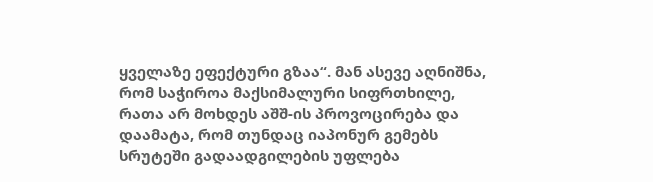ყველაზე ეფექტური გზაა“. მან ასევე აღნიშნა, რომ საჭიროა მაქსიმალური სიფრთხილე, რათა არ მოხდეს აშშ-ის პროვოცირება და დაამატა, რომ თუნდაც იაპონურ გემებს სრუტეში გადაადგილების უფლება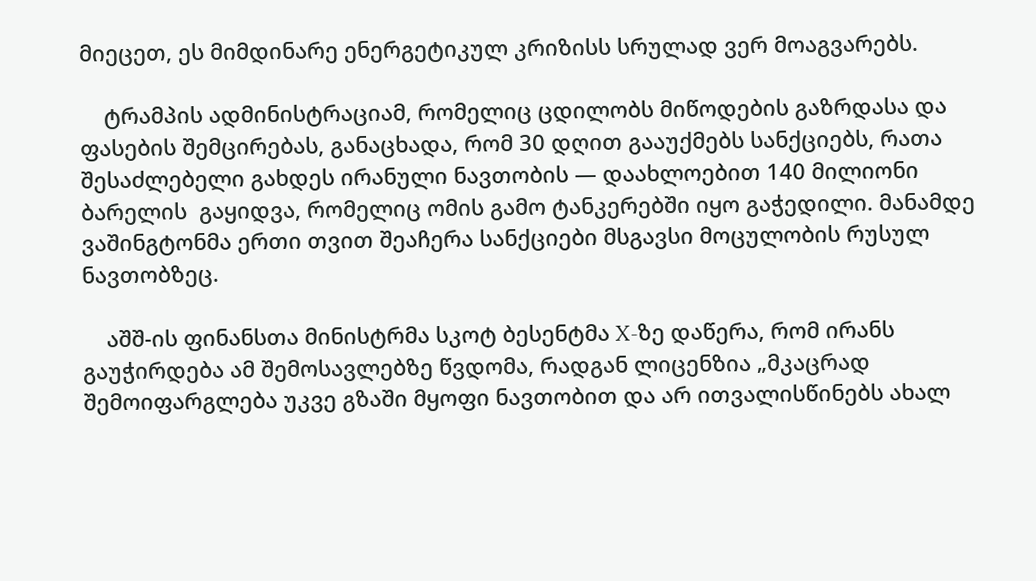მიეცეთ, ეს მიმდინარე ენერგეტიკულ კრიზისს სრულად ვერ მოაგვარებს.

    ტრამპის ადმინისტრაციამ, რომელიც ცდილობს მიწოდების გაზრდასა და ფასების შემცირებას, განაცხადა, რომ 30 დღით გააუქმებს სანქციებს, რათა შესაძლებელი გახდეს ირანული ნავთობის — დაახლოებით 140 მილიონი ბარელის  გაყიდვა, რომელიც ომის გამო ტანკერებში იყო გაჭედილი. მანამდე ვაშინგტონმა ერთი თვით შეაჩერა სანქციები მსგავსი მოცულობის რუსულ ნავთობზეც.

    აშშ-ის ფინანსთა მინისტრმა სკოტ ბესენტმა X-ზე დაწერა, რომ ირანს გაუჭირდება ამ შემოსავლებზე წვდომა, რადგან ლიცენზია „მკაცრად შემოიფარგლება უკვე გზაში მყოფი ნავთობით და არ ითვალისწინებს ახალ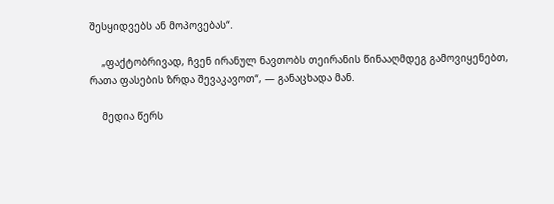შესყიდვებს ან მოპოვებას“.

    „ფაქტობრივად, ჩვენ ირანულ ნავთობს თეირანის წინააღმდეგ გამოვიყენებთ, რათა ფასების ზრდა შევაკავოთ“, — განაცხადა მან.

    მედია წერს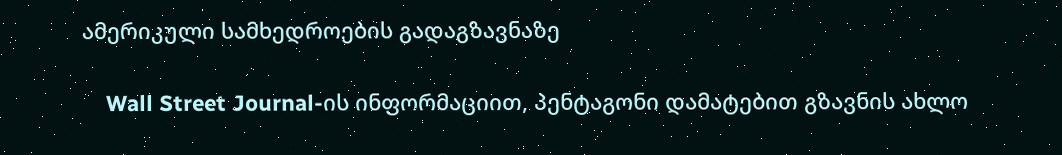ამერიკული სამხედროების გადაგზავნაზე

    Wall Street Journal-ის ინფორმაციით, პენტაგონი დამატებით გზავნის ახლო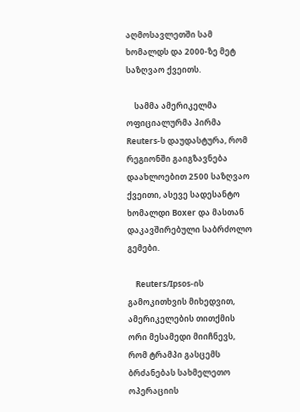აღმოსავლეთში სამ ხომალდს და 2000-ზე მეტ საზღვაო ქვეითს.

    სამმა ამერიკელმა ოფიციალურმა პირმა Reuters-ს დაუდასტურა, რომ რეგიონში გაიგზავნება დაახლოებით 2500 საზღვაო ქვეითი, ასევე სადესანტო ხომალდი Boxer და მასთან დაკავშირებული საბრძოლო გემები.

    Reuters/Ipsos-ის გამოკითხვის მიხედვით, ამერიკელების თითქმის ორი მესამედი მიიჩნევს, რომ ტრამპი გასცემს ბრძანებას სახმელეთო ოპერაციის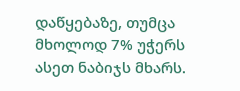დაწყებაზე, თუმცა მხოლოდ 7% უჭერს ასეთ ნაბიჯს მხარს.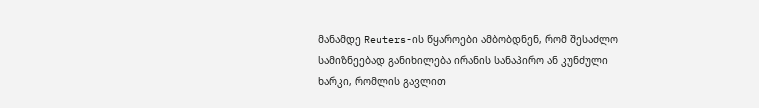მანამდე Reuters-ის წყაროები ამბობდნენ, რომ შესაძლო სამიზნეებად განიხილება ირანის სანაპირო ან კუნძული ხარკი, რომლის გავლით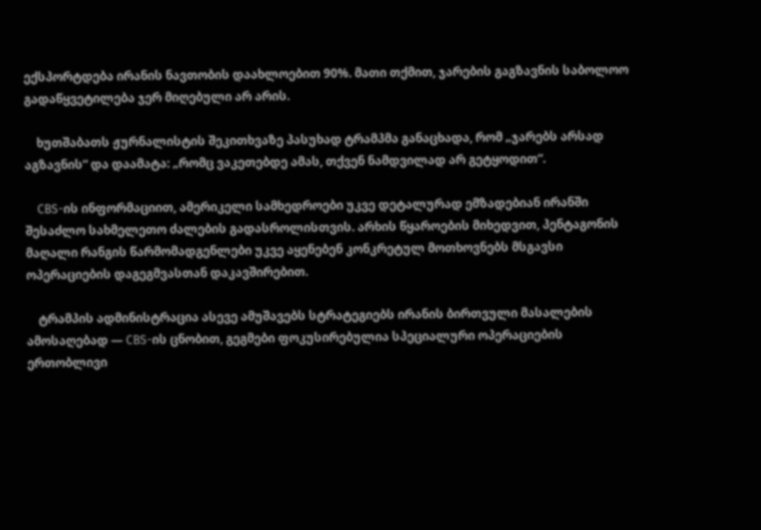ექსპორტდება ირანის ნავთობის დაახლოებით 90%. მათი თქმით, ჯარების გაგზავნის საბოლოო გადაწყვეტილება ჯერ მიღებული არ არის.

    ხუთშაბათს ჟურნალისტის შეკითხვაზე პასუხად ტრამპმა განაცხადა, რომ „ჯარებს არსად აგზავნის“ და დაამატა: „რომც ვაკეთებდე ამას, თქვენ ნამდვილად არ გეტყოდით“.

    CBS-ის ინფორმაციით, ამერიკელი სამხედროები უკვე დეტალურად ემზადებიან ირანში შესაძლო სახმელეთო ძალების გადასროლისთვის. არხის წყაროების მიხედვით, პენტაგონის მაღალი რანგის წარმომადგენლები უკვე აყენებენ კონკრეტულ მოთხოვნებს მსგავსი ოპერაციების დაგეგმვასთან დაკავშირებით.

    ტრამპის ადმინისტრაცია ასევე ამუშავებს სტრატეგიებს ირანის ბირთვული მასალების ამოსაღებად — CBS-ის ცნობით, გეგმები ფოკუსირებულია სპეციალური ოპერაციების ერთობლივი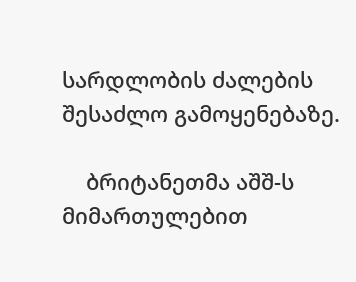სარდლობის ძალების შესაძლო გამოყენებაზე.

    ბრიტანეთმა აშშ-ს მიმართულებით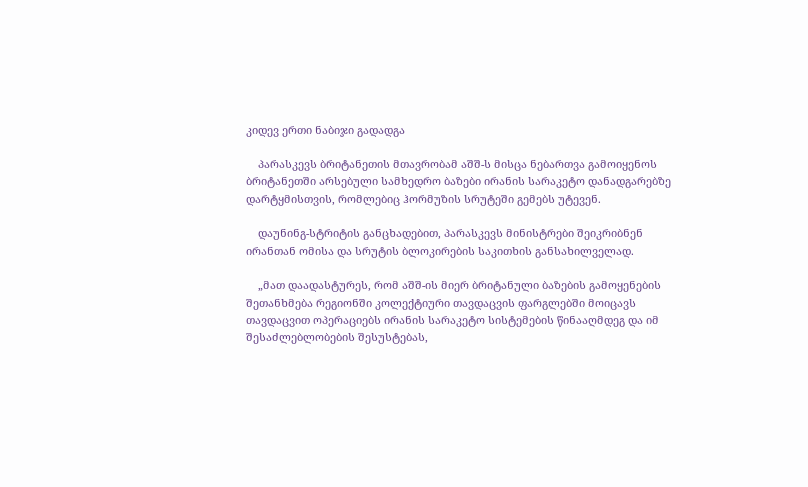კიდევ ერთი ნაბიჯი გადადგა

    პარასკევს ბრიტანეთის მთავრობამ აშშ-ს მისცა ნებართვა გამოიყენოს ბრიტანეთში არსებული სამხედრო ბაზები ირანის სარაკეტო დანადგარებზე დარტყმისთვის, რომლებიც ჰორმუზის სრუტეში გემებს უტევენ.

    დაუნინგ-სტრიტის განცხადებით, პარასკევს მინისტრები შეიკრიბნენ ირანთან ომისა და სრუტის ბლოკირების საკითხის განსახილველად.

    „მათ დაადასტურეს, რომ აშშ-ის მიერ ბრიტანული ბაზების გამოყენების შეთანხმება რეგიონში კოლექტიური თავდაცვის ფარგლებში მოიცავს თავდაცვით ოპერაციებს ირანის სარაკეტო სისტემების წინააღმდეგ და იმ შესაძლებლობების შესუსტებას,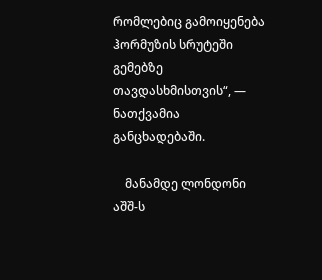რომლებიც გამოიყენება ჰორმუზის სრუტეში გემებზე თავდასხმისთვის“, — ნათქვამია განცხადებაში.

    მანამდე ლონდონი აშშ-ს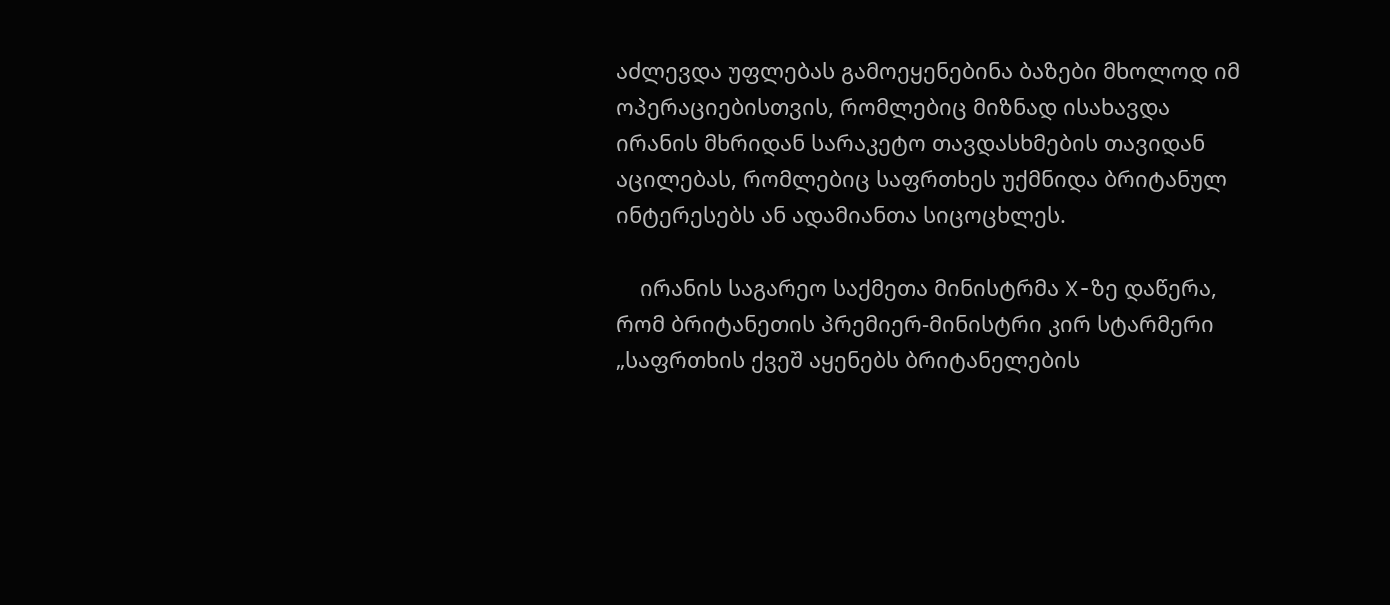აძლევდა უფლებას გამოეყენებინა ბაზები მხოლოდ იმ ოპერაციებისთვის, რომლებიც მიზნად ისახავდა ირანის მხრიდან სარაკეტო თავდასხმების თავიდან აცილებას, რომლებიც საფრთხეს უქმნიდა ბრიტანულ ინტერესებს ან ადამიანთა სიცოცხლეს.

    ირანის საგარეო საქმეთა მინისტრმა X-ზე დაწერა, რომ ბრიტანეთის პრემიერ-მინისტრი კირ სტარმერი „საფრთხის ქვეშ აყენებს ბრიტანელების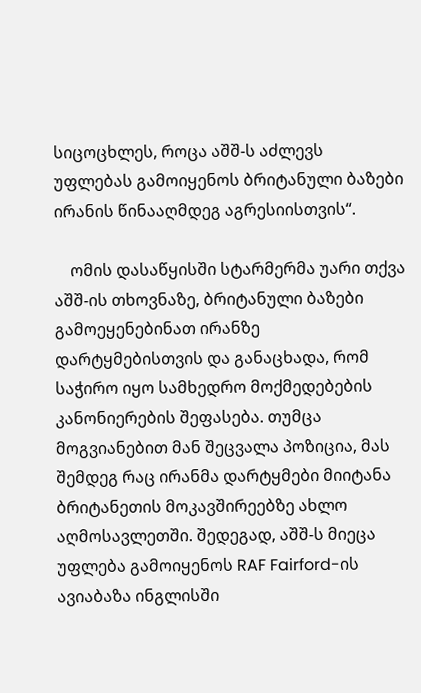სიცოცხლეს, როცა აშშ-ს აძლევს უფლებას გამოიყენოს ბრიტანული ბაზები ირანის წინააღმდეგ აგრესიისთვის“.

    ომის დასაწყისში სტარმერმა უარი თქვა აშშ-ის თხოვნაზე, ბრიტანული ბაზები გამოეყენებინათ ირანზე დარტყმებისთვის და განაცხადა, რომ საჭირო იყო სამხედრო მოქმედებების კანონიერების შეფასება. თუმცა მოგვიანებით მან შეცვალა პოზიცია, მას შემდეგ რაც ირანმა დარტყმები მიიტანა ბრიტანეთის მოკავშირეებზე ახლო აღმოსავლეთში. შედეგად, აშშ-ს მიეცა უფლება გამოიყენოს RAF Fairford-ის ავიაბაზა ინგლისში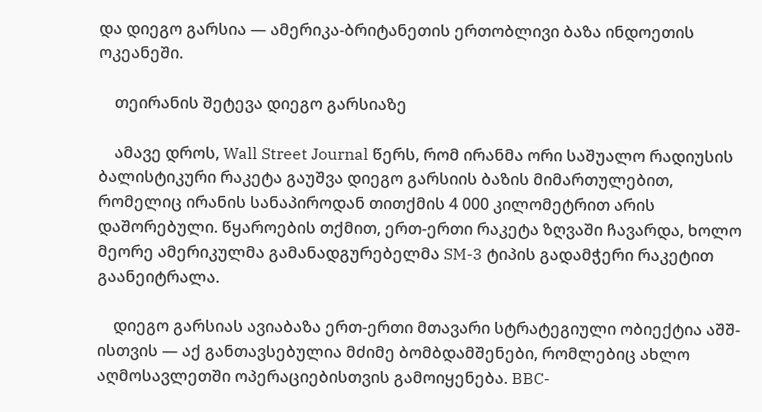და დიეგო გარსია — ამერიკა-ბრიტანეთის ერთობლივი ბაზა ინდოეთის ოკეანეში.

    თეირანის შეტევა დიეგო გარსიაზე

    ამავე დროს, Wall Street Journal წერს, რომ ირანმა ორი საშუალო რადიუსის ბალისტიკური რაკეტა გაუშვა დიეგო გარსიის ბაზის მიმართულებით, რომელიც ირანის სანაპიროდან თითქმის 4 000 კილომეტრით არის დაშორებული. წყაროების თქმით, ერთ-ერთი რაკეტა ზღვაში ჩავარდა, ხოლო მეორე ამერიკულმა გამანადგურებელმა SM-3 ტიპის გადამჭერი რაკეტით გაანეიტრალა.

    დიეგო გარსიას ავიაბაზა ერთ-ერთი მთავარი სტრატეგიული ობიექტია აშშ-ისთვის — აქ განთავსებულია მძიმე ბომბდამშენები, რომლებიც ახლო აღმოსავლეთში ოპერაციებისთვის გამოიყენება. BBC-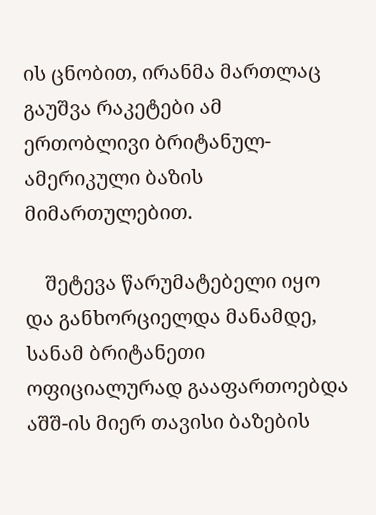ის ცნობით, ირანმა მართლაც გაუშვა რაკეტები ამ ერთობლივი ბრიტანულ-ამერიკული ბაზის მიმართულებით.

    შეტევა წარუმატებელი იყო და განხორციელდა მანამდე, სანამ ბრიტანეთი ოფიციალურად გააფართოებდა აშშ-ის მიერ თავისი ბაზების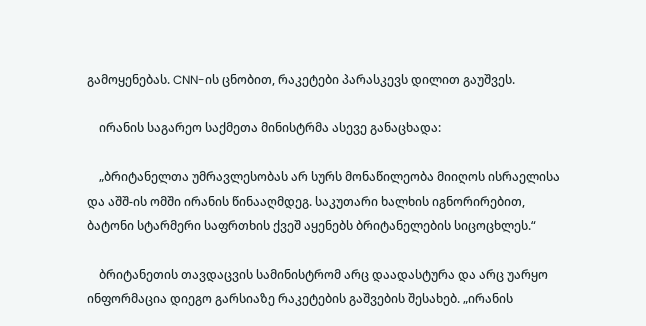გამოყენებას. CNN-ის ცნობით, რაკეტები პარასკევს დილით გაუშვეს.

    ირანის საგარეო საქმეთა მინისტრმა ასევე განაცხადა:

    „ბრიტანელთა უმრავლესობას არ სურს მონაწილეობა მიიღოს ისრაელისა და აშშ-ის ომში ირანის წინააღმდეგ. საკუთარი ხალხის იგნორირებით, ბატონი სტარმერი საფრთხის ქვეშ აყენებს ბრიტანელების სიცოცხლეს.“

    ბრიტანეთის თავდაცვის სამინისტრომ არც დაადასტურა და არც უარყო ინფორმაცია დიეგო გარსიაზე რაკეტების გაშვების შესახებ. „ირანის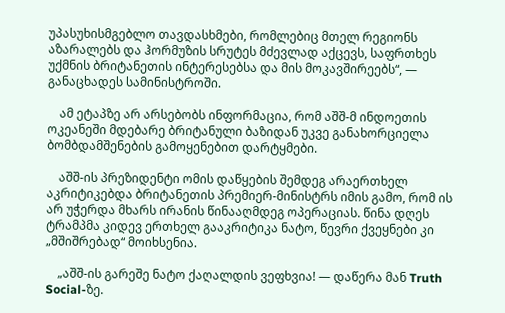უპასუხისმგებლო თავდასხმები, რომლებიც მთელ რეგიონს აზარალებს და ჰორმუზის სრუტეს მძევლად აქცევს, საფრთხეს უქმნის ბრიტანეთის ინტერესებსა და მის მოკავშირეებს“, — განაცხადეს სამინისტროში.

    ამ ეტაპზე არ არსებობს ინფორმაცია, რომ აშშ-მ ინდოეთის ოკეანეში მდებარე ბრიტანული ბაზიდან უკვე განახორციელა ბომბდამშენების გამოყენებით დარტყმები.

    აშშ-ის პრეზიდენტი ომის დაწყების შემდეგ არაერთხელ აკრიტიკებდა ბრიტანეთის პრემიერ-მინისტრს იმის გამო, რომ ის არ უჭერდა მხარს ირანის წინააღმდეგ ოპერაციას. წინა დღეს ტრამპმა კიდევ ერთხელ გააკრიტიკა ნატო, წევრი ქვეყნები კი „მშიშრებად“ მოიხსენია.

    „აშშ-ის გარეშე ნატო ქაღალდის ვეფხვია! — დაწერა მან Truth Social-ზე.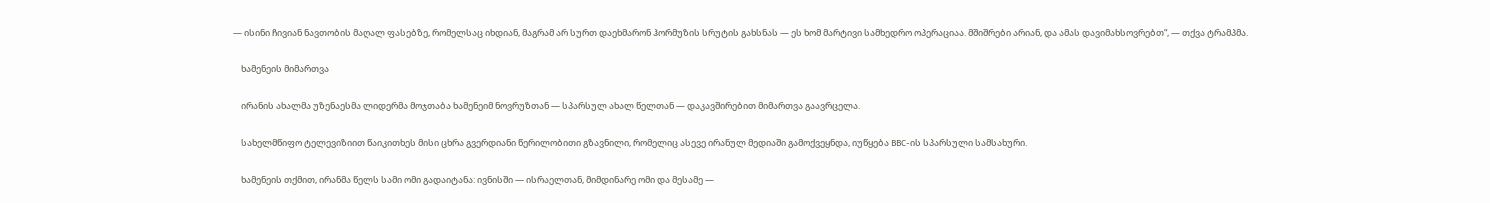— ისინი ჩივიან ნავთობის მაღალ ფასებზე, რომელსაც იხდიან, მაგრამ არ სურთ დაეხმარონ ჰორმუზის სრუტის გახსნას — ეს ხომ მარტივი სამხედრო ოპერაციაა. მშიშრები არიან, და ამას დავიმახსოვრებთ“, — თქვა ტრამპმა.

    ხამენეის მიმართვა

    ირანის ახალმა უზენაესმა ლიდერმა მოჯთაბა ხამენეიმ ნოვრუზთან — სპარსულ ახალ წელთან — დაკავშირებით მიმართვა გაავრცელა.

    სახელმწიფო ტელევიზიით წაიკითხეს მისი ცხრა გვერდიანი წერილობითი გზავნილი, რომელიც ასევე ირანულ მედიაში გამოქვეყნდა, იუწყება BBC-ის სპარსული სამსახური.

    ხამენეის თქმით, ირანმა წელს სამი ომი გადაიტანა: ივნისში — ისრაელთან, მიმდინარე ომი და მესამე —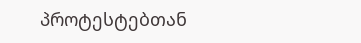პროტესტებთან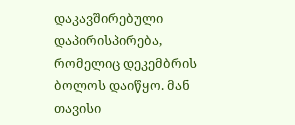დაკავშირებული დაპირისპირება, რომელიც დეკემბრის ბოლოს დაიწყო. მან თავისი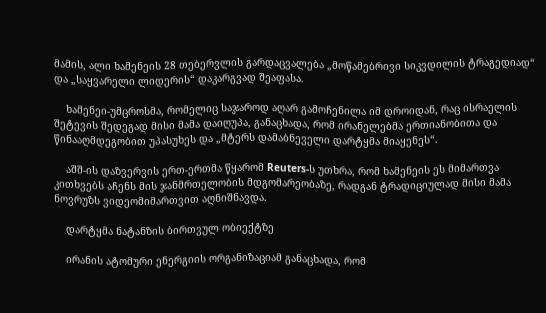მამის, ალი ხამენეის 28 თებერვლის გარდაცვალება „მოწამებრივი სიკვდილის ტრაგედიად“ და „საყვარელი ლიდერის“ დაკარგვად შეაფასა.

    ხამენეი-უმცროსმა, რომელიც საჯაროდ აღარ გამოჩენილა იმ დროიდან, რაც ისრაელის შეტევის შედეგად მისი მამა დაიღუპა, განაცხადა, რომ ირანელებმა ერთიანობითა და წინააღმდეგობით უპასუხეს და „მტერს დამაბნეველი დარტყმა მიაყენეს“.

    აშშ-ის დაზვერვის ერთ-ერთმა წყარომ Reuters-ს უთხრა, რომ ხამენეის ეს მიმართვა კითხვებს აჩენს მის ჯანმრთელობის მდგომარეობაზე, რადგან ტრადიციულად მისი მამა ნოვრუზს ვიდეომიმართვით აღნიშნავდა.

    დარტყმა ნატანზის ბირთვულ ობიექტზე

    ირანის ატომური ენერგიის ორგანიზაციამ განაცხადა, რომ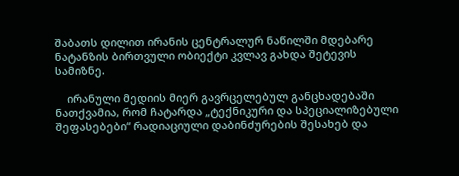შაბათს დილით ირანის ცენტრალურ ნაწილში მდებარე ნატანზის ბირთვული ობიექტი კვლავ გახდა შეტევის სამიზნე.

    ირანული მედიის მიერ გავრცელებულ განცხადებაში ნათქვამია, რომ ჩატარდა „ტექნიკური და სპეციალიზებული შეფასებები“ რადიაციული დაბინძურების შესახებ და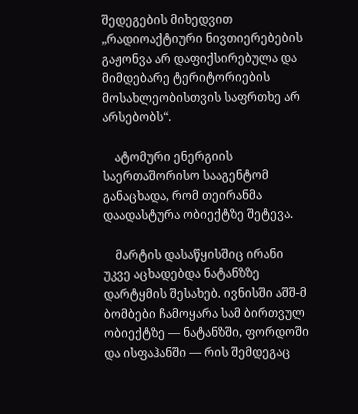შედეგების მიხედვით „რადიოაქტიური ნივთიერებების გაჟონვა არ დაფიქსირებულა და მიმდებარე ტერიტორიების მოსახლეობისთვის საფრთხე არ არსებობს“.

    ატომური ენერგიის საერთაშორისო სააგენტომ  განაცხადა, რომ თეირანმა დაადასტურა ობიექტზე შეტევა.

    მარტის დასაწყისშიც ირანი უკვე აცხადებდა ნატანზზე დარტყმის შესახებ. ივნისში აშშ-მ ბომბები ჩამოყარა სამ ბირთვულ ობიექტზე — ნატანზში, ფორდოში და ისფაჰანში — რის შემდეგაც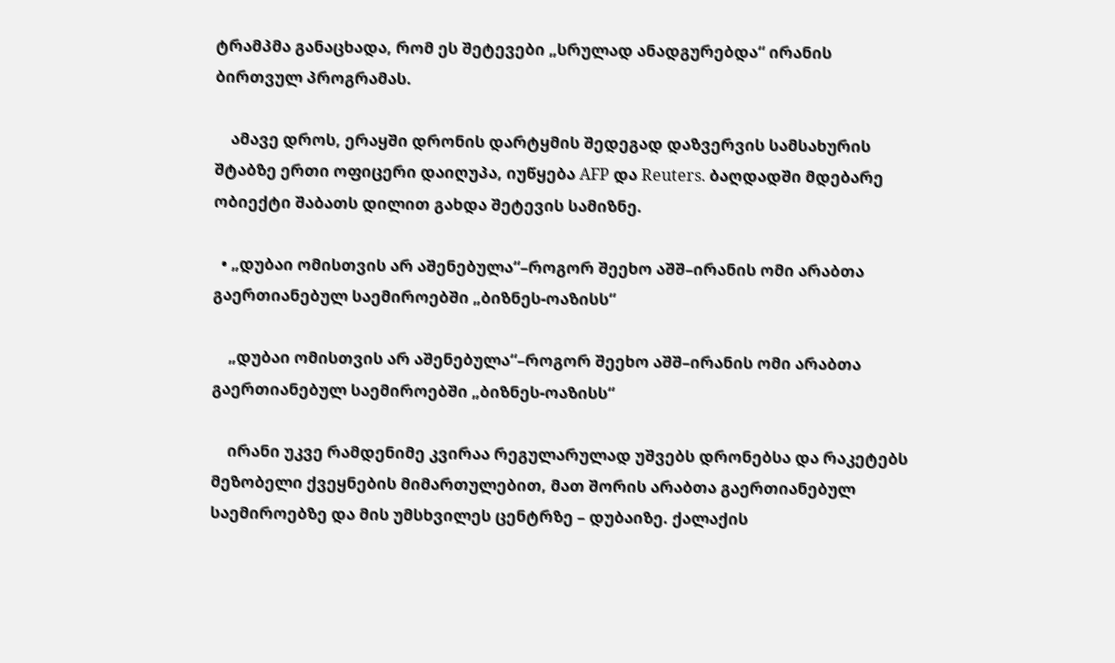ტრამპმა განაცხადა, რომ ეს შეტევები „სრულად ანადგურებდა“ ირანის ბირთვულ პროგრამას.

    ამავე დროს, ერაყში დრონის დარტყმის შედეგად დაზვერვის სამსახურის შტაბზე ერთი ოფიცერი დაიღუპა, იუწყება AFP და Reuters. ბაღდადში მდებარე ობიექტი შაბათს დილით გახდა შეტევის სამიზნე.

  • „დუბაი ომისთვის არ აშენებულა“–როგორ შეეხო აშშ–ირანის ომი არაბთა გაერთიანებულ საემიროებში „ბიზნეს-ოაზისს“

    „დუბაი ომისთვის არ აშენებულა“–როგორ შეეხო აშშ–ირანის ომი არაბთა გაერთიანებულ საემიროებში „ბიზნეს-ოაზისს“

    ირანი უკვე რამდენიმე კვირაა რეგულარულად უშვებს დრონებსა და რაკეტებს მეზობელი ქვეყნების მიმართულებით, მათ შორის არაბთა გაერთიანებულ საემიროებზე და მის უმსხვილეს ცენტრზე – დუბაიზე. ქალაქის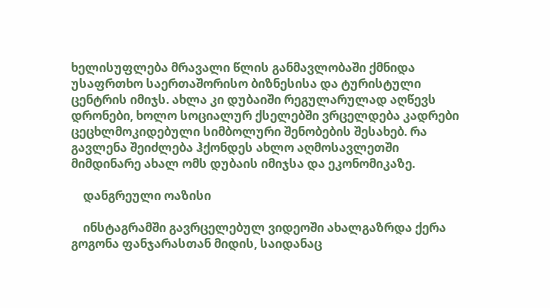ხელისუფლება მრავალი წლის განმავლობაში ქმნიდა უსაფრთხო საერთაშორისო ბიზნესისა და ტურისტული ცენტრის იმიჯს. ახლა კი დუბაიში რეგულარულად აღწევს დრონები, ხოლო სოციალურ ქსელებში ვრცელდება კადრები ცეცხლმოკიდებული სიმბოლური შენობების შესახებ. რა გავლენა შეიძლება ჰქონდეს ახლო აღმოსავლეთში მიმდინარე ახალ ომს დუბაის იმიჯსა და ეკონომიკაზე.

    დანგრეული ოაზისი

    ინსტაგრამში გავრცელებულ ვიდეოში ახალგაზრდა ქერა გოგონა ფანჯარასთან მიდის, საიდანაც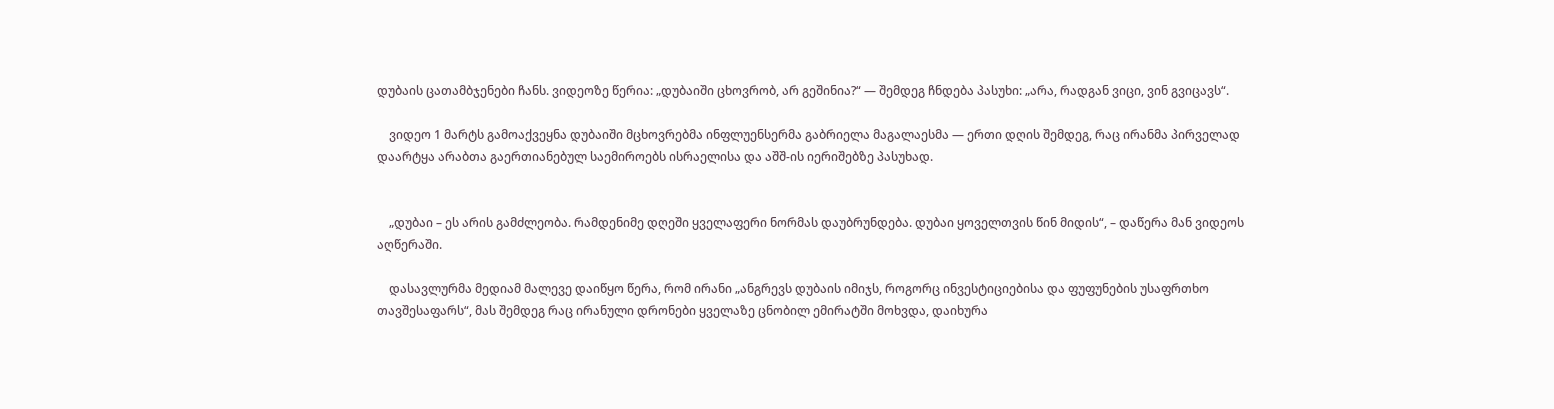დუბაის ცათამბჯენები ჩანს. ვიდეოზე წერია: „დუბაიში ცხოვრობ, არ გეშინია?“ — შემდეგ ჩნდება პასუხი: „არა, რადგან ვიცი, ვინ გვიცავს“.

    ვიდეო 1 მარტს გამოაქვეყნა დუბაიში მცხოვრებმა ინფლუენსერმა გაბრიელა მაგალაესმა — ერთი დღის შემდეგ, რაც ირანმა პირველად დაარტყა არაბთა გაერთიანებულ საემიროებს ისრაელისა და აშშ-ის იერიშებზე პასუხად.


    „დუბაი – ეს არის გამძლეობა. რამდენიმე დღეში ყველაფერი ნორმას დაუბრუნდება. დუბაი ყოველთვის წინ მიდის“, – დაწერა მან ვიდეოს აღწერაში.

    დასავლურმა მედიამ მალევე დაიწყო წერა, რომ ირანი „ანგრევს დუბაის იმიჯს, როგორც ინვესტიციებისა და ფუფუნების უსაფრთხო თავშესაფარს“, მას შემდეგ რაც ირანული დრონები ყველაზე ცნობილ ემირატში მოხვდა, დაიხურა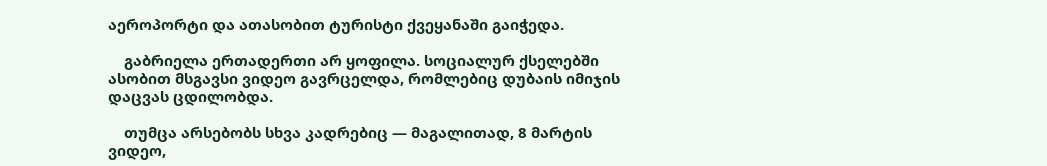აეროპორტი და ათასობით ტურისტი ქვეყანაში გაიჭედა.

    გაბრიელა ერთადერთი არ ყოფილა. სოციალურ ქსელებში ასობით მსგავსი ვიდეო გავრცელდა, რომლებიც დუბაის იმიჯის დაცვას ცდილობდა.

    თუმცა არსებობს სხვა კადრებიც — მაგალითად, 8 მარტის ვიდეო,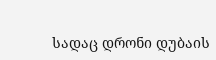სადაც დრონი დუბაის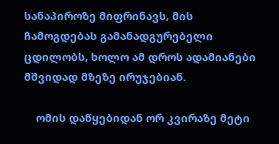სანაპიროზე მიფრინავს, მის ჩამოგდებას გამანადგურებელი ცდილობს, ხოლო ამ დროს ადამიანები მშვიდად მზეზე ირუჯებიან.

    ომის დაწყებიდან ორ კვირაზე მეტი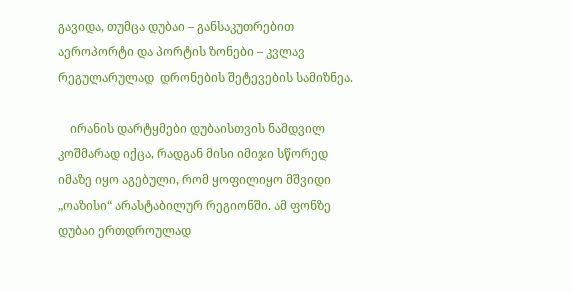გავიდა, თუმცა დუბაი – განსაკუთრებით აეროპორტი და პორტის ზონები – კვლავ რეგულარულად  დრონების შეტევების სამიზნეა.

    ირანის დარტყმები დუბაისთვის ნამდვილ კოშმარად იქცა, რადგან მისი იმიჯი სწორედ იმაზე იყო აგებული, რომ ყოფილიყო მშვიდი „ოაზისი“ არასტაბილურ რეგიონში. ამ ფონზე დუბაი ერთდროულად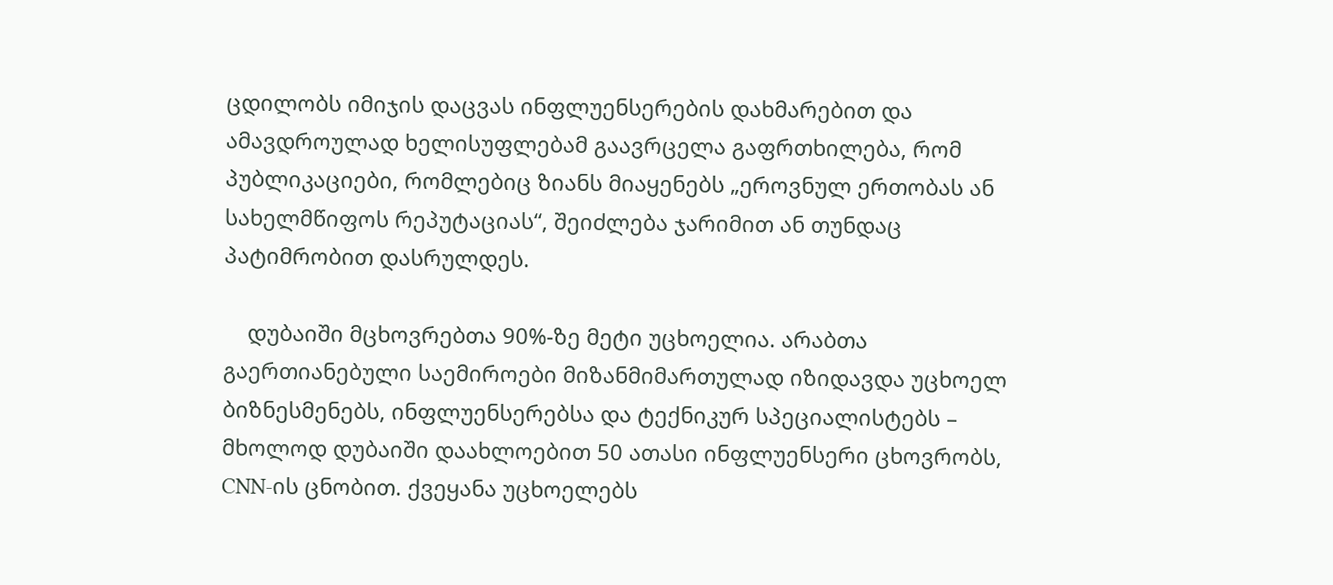ცდილობს იმიჯის დაცვას ინფლუენსერების დახმარებით და ამავდროულად ხელისუფლებამ გაავრცელა გაფრთხილება, რომ პუბლიკაციები, რომლებიც ზიანს მიაყენებს „ეროვნულ ერთობას ან სახელმწიფოს რეპუტაციას“, შეიძლება ჯარიმით ან თუნდაც პატიმრობით დასრულდეს.

    დუბაიში მცხოვრებთა 90%-ზე მეტი უცხოელია. არაბთა გაერთიანებული საემიროები მიზანმიმართულად იზიდავდა უცხოელ ბიზნესმენებს, ინფლუენსერებსა და ტექნიკურ სპეციალისტებს – მხოლოდ დუბაიში დაახლოებით 50 ათასი ინფლუენსერი ცხოვრობს, CNN-ის ცნობით. ქვეყანა უცხოელებს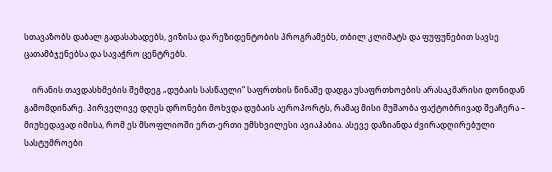სთავაზობს დაბალ გადასახადებს, ვიზისა და რეზიდენტობის პროგრამებს, თბილ კლიმატს და ფუფუნებით სავსე ცათამბჯენებსა და სავაჭრო ცენტრებს.

    ირანის თავდასხმების შემდეგ „დუბაის სასწაული“ საფრთხის წინაშე დადგა უსაფრთხოების არასაკმარისი დონიდან გამომდინარე. პირველივე დღეს დრონები მოხვდა დუბაის აეროპორტს, რამაც მისი მუშაობა ფაქტობრივად შეაჩერა – მიუხედავად იმისა, რომ ეს მსოფლიოში ერთ-ერთი უმსხვილესი ავიაჰაბია. ასევე დაზიანდა ძვირადღირებული სასტუმროები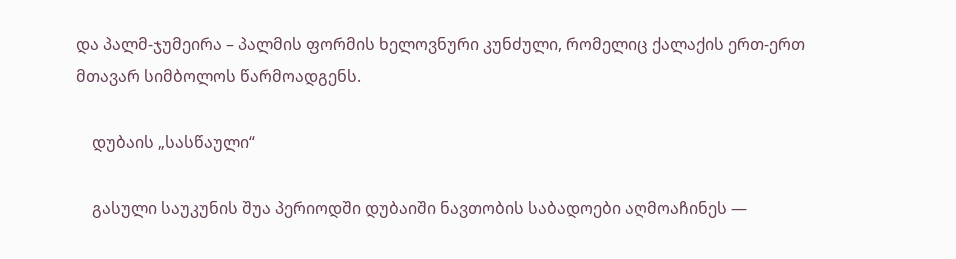და პალმ-ჯუმეირა – პალმის ფორმის ხელოვნური კუნძული, რომელიც ქალაქის ერთ-ერთ მთავარ სიმბოლოს წარმოადგენს.

    დუბაის „სასწაული“

    გასული საუკუნის შუა პერიოდში დუბაიში ნავთობის საბადოები აღმოაჩინეს —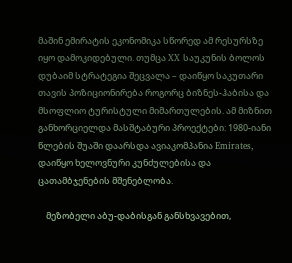მაშინ ემირატის ეკონომიკა სწორედ ამ რესურსზე იყო დამოკიდებული. თუმცა XX საუკუნის ბოლოს დუბაიმ სტრატეგია შეცვალა – დაიწყო საკუთარი თავის პოზიციონირება როგორც ბიზნეს-ჰაბისა და მსოფლიო ტურისტული მიმართულების. ამ მიზნით განხორციელდა მასშტაბური პროექტები: 1980-იანი წლების შუაში დაარსდა ავიაკომპანია Emirates, დაიწყო ხელოვნური კუნძულებისა და ცათამბჯენების მშენებლობა.

    მეზობელი აბუ-დაბისგან განსხვავებით,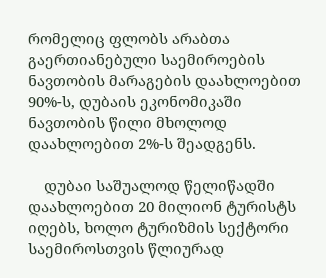რომელიც ფლობს არაბთა გაერთიანებული საემიროების ნავთობის მარაგების დაახლოებით 90%-ს, დუბაის ეკონომიკაში ნავთობის წილი მხოლოდ დაახლოებით 2%-ს შეადგენს.

    დუბაი საშუალოდ წელიწადში დაახლოებით 20 მილიონ ტურისტს იღებს, ხოლო ტურიზმის სექტორი საემიროსთვის წლიურად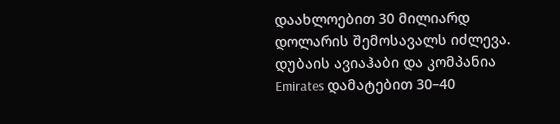დაახლოებით 30 მილიარდ დოლარის შემოსავალს იძლევა. დუბაის ავიაჰაბი და კომპანია Emirates დამატებით 30–40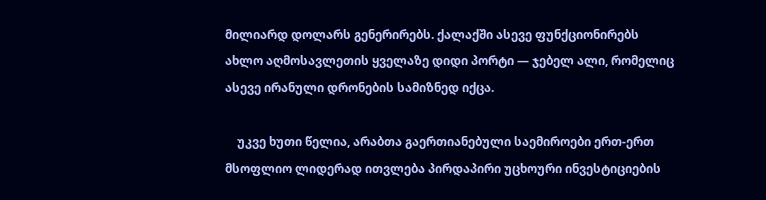მილიარდ დოლარს გენერირებს. ქალაქში ასევე ფუნქციონირებს ახლო აღმოსავლეთის ყველაზე დიდი პორტი — ჯებელ ალი, რომელიც ასევე ირანული დრონების სამიზნედ იქცა.

    უკვე ხუთი წელია, არაბთა გაერთიანებული საემიროები ერთ-ერთ მსოფლიო ლიდერად ითვლება პირდაპირი უცხოური ინვესტიციების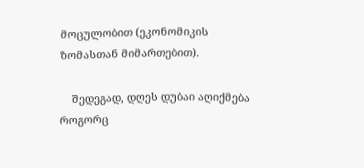მოცულობით (ეკონომიკის ზომასთან მიმართებით).

    შედეგად, დღეს დუბაი აღიქმება როგორც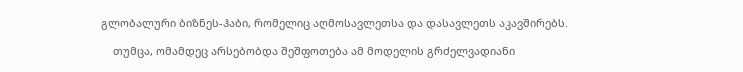გლობალური ბიზნეს-ჰაბი, რომელიც აღმოსავლეთსა და დასავლეთს აკავშირებს.

    თუმცა, ომამდეც არსებობდა შეშფოთება ამ მოდელის გრძელვადიანი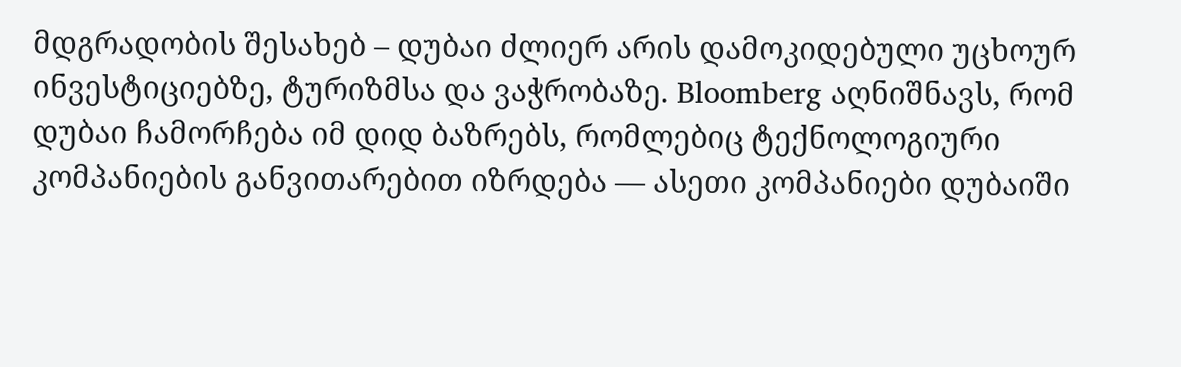მდგრადობის შესახებ – დუბაი ძლიერ არის დამოკიდებული უცხოურ ინვესტიციებზე, ტურიზმსა და ვაჭრობაზე. Bloomberg აღნიშნავს, რომ დუბაი ჩამორჩება იმ დიდ ბაზრებს, რომლებიც ტექნოლოგიური კომპანიების განვითარებით იზრდება — ასეთი კომპანიები დუბაიში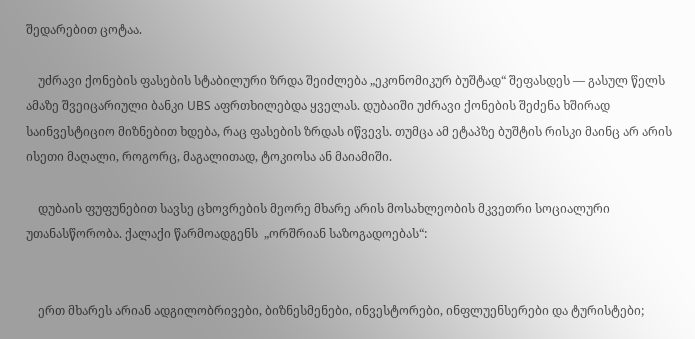შედარებით ცოტაა.

    უძრავი ქონების ფასების სტაბილური ზრდა შეიძლება „ეკონომიკურ ბუშტად“ შეფასდეს — გასულ წელს ამაზე შვეიცარიული ბანკი UBS აფრთხილებდა ყველას. დუბაიში უძრავი ქონების შეძენა ხშირად საინვესტიციო მიზნებით ხდება, რაც ფასების ზრდას იწვევს. თუმცა ამ ეტაპზე ბუშტის რისკი მაინც არ არის ისეთი მაღალი, როგორც, მაგალითად, ტოკიოსა ან მაიამიში.

    დუბაის ფუფუნებით სავსე ცხოვრების მეორე მხარე არის მოსახლეობის მკვეთრი სოციალური უთანასწორობა. ქალაქი წარმოადგენს  „ორშრიან საზოგადოებას“:


    ერთ მხარეს არიან ადგილობრივები, ბიზნესმენები, ინვესტორები, ინფლუენსერები და ტურისტები;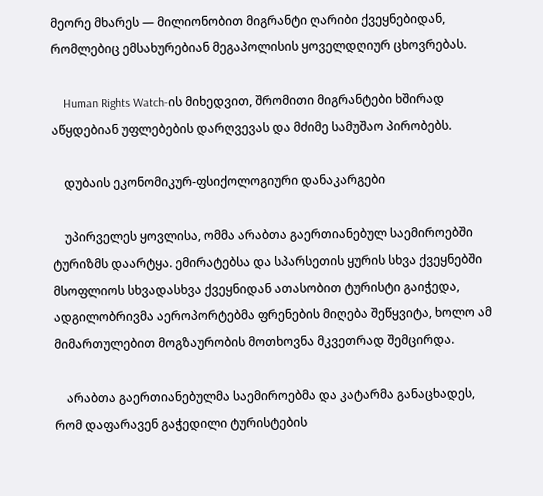მეორე მხარეს — მილიონობით მიგრანტი ღარიბი ქვეყნებიდან, რომლებიც ემსახურებიან მეგაპოლისის ყოველდღიურ ცხოვრებას.

    Human Rights Watch-ის მიხედვით, შრომითი მიგრანტები ხშირად აწყდებიან უფლებების დარღვევას და მძიმე სამუშაო პირობებს.

    დუბაის ეკონომიკურ-ფსიქოლოგიური დანაკარგები

    უპირველეს ყოვლისა, ომმა არაბთა გაერთიანებულ საემიროებში ტურიზმს დაარტყა. ემირატებსა და სპარსეთის ყურის სხვა ქვეყნებში მსოფლიოს სხვადასხვა ქვეყნიდან ათასობით ტურისტი გაიჭედა, ადგილობრივმა აეროპორტებმა ფრენების მიღება შეწყვიტა, ხოლო ამ მიმართულებით მოგზაურობის მოთხოვნა მკვეთრად შემცირდა.

    არაბთა გაერთიანებულმა საემიროებმა და კატარმა განაცხადეს, რომ დაფარავენ გაჭედილი ტურისტების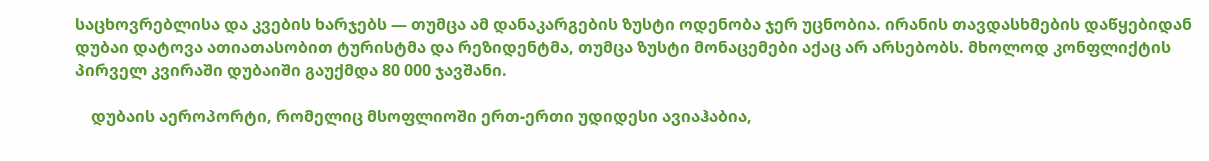საცხოვრებლისა და კვების ხარჯებს — თუმცა ამ დანაკარგების ზუსტი ოდენობა ჯერ უცნობია. ირანის თავდასხმების დაწყებიდან დუბაი დატოვა ათიათასობით ტურისტმა და რეზიდენტმა, თუმცა ზუსტი მონაცემები აქაც არ არსებობს. მხოლოდ კონფლიქტის პირველ კვირაში დუბაიში გაუქმდა 80 000 ჯავშანი.

    დუბაის აეროპორტი, რომელიც მსოფლიოში ერთ-ერთი უდიდესი ავიაჰაბია,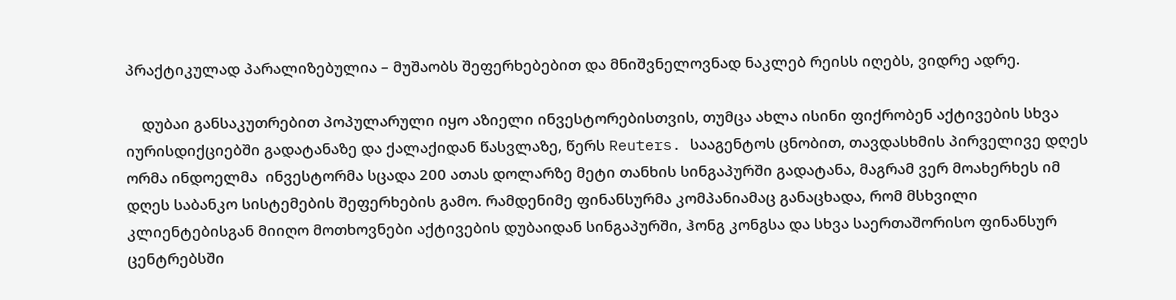პრაქტიკულად პარალიზებულია – მუშაობს შეფერხებებით და მნიშვნელოვნად ნაკლებ რეისს იღებს, ვიდრე ადრე.

    დუბაი განსაკუთრებით პოპულარული იყო აზიელი ინვესტორებისთვის, თუმცა ახლა ისინი ფიქრობენ აქტივების სხვა იურისდიქციებში გადატანაზე და ქალაქიდან წასვლაზე, წერს Reuters. სააგენტოს ცნობით, თავდასხმის პირველივე დღეს ორმა ინდოელმა  ინვესტორმა სცადა 200 ათას დოლარზე მეტი თანხის სინგაპურში გადატანა, მაგრამ ვერ მოახერხეს იმ დღეს საბანკო სისტემების შეფერხების გამო. რამდენიმე ფინანსურმა კომპანიამაც განაცხადა, რომ მსხვილი კლიენტებისგან მიიღო მოთხოვნები აქტივების დუბაიდან სინგაპურში, ჰონგ კონგსა და სხვა საერთაშორისო ფინანსურ ცენტრებსში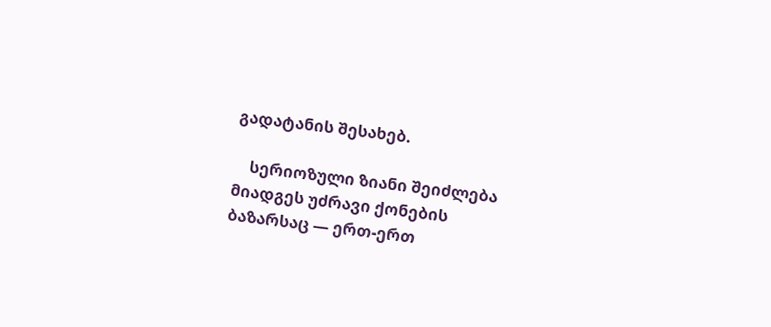გადატანის შესახებ.

    სერიოზული ზიანი შეიძლება მიადგეს უძრავი ქონების ბაზარსაც — ერთ-ერთ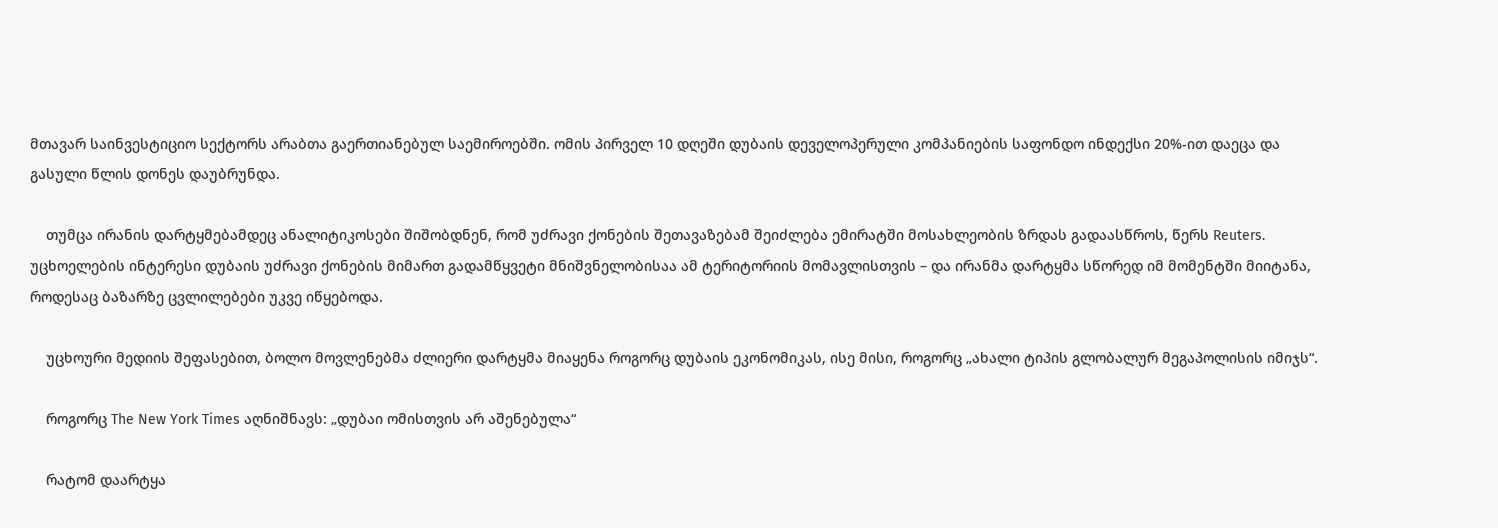მთავარ საინვესტიციო სექტორს არაბთა გაერთიანებულ საემიროებში. ომის პირველ 10 დღეში დუბაის დეველოპერული კომპანიების საფონდო ინდექსი 20%-ით დაეცა და გასული წლის დონეს დაუბრუნდა.

    თუმცა ირანის დარტყმებამდეც ანალიტიკოსები შიშობდნენ, რომ უძრავი ქონების შეთავაზებამ შეიძლება ემირატში მოსახლეობის ზრდას გადაასწროს, წერს Reuters. უცხოელების ინტერესი დუბაის უძრავი ქონების მიმართ გადამწყვეტი მნიშვნელობისაა ამ ტერიტორიის მომავლისთვის – და ირანმა დარტყმა სწორედ იმ მომენტში მიიტანა, როდესაც ბაზარზე ცვლილებები უკვე იწყებოდა.

    უცხოური მედიის შეფასებით, ბოლო მოვლენებმა ძლიერი დარტყმა მიაყენა როგორც დუბაის ეკონომიკას, ისე მისი, როგორც „ახალი ტიპის გლობალურ მეგაპოლისის იმიჯს“.

    როგორც The New York Times აღნიშნავს: „დუბაი ომისთვის არ აშენებულა“

    რატომ დაარტყა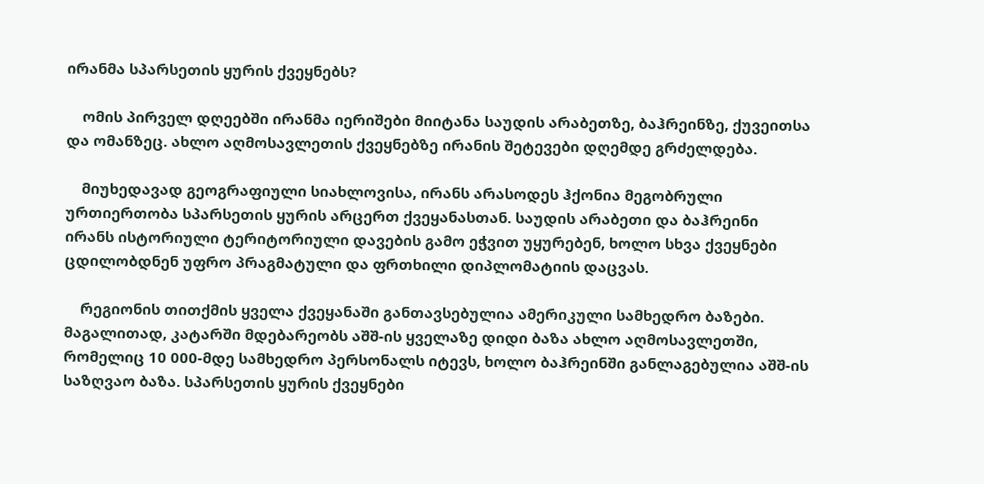ირანმა სპარსეთის ყურის ქვეყნებს?

    ომის პირველ დღეებში ირანმა იერიშები მიიტანა საუდის არაბეთზე, ბაჰრეინზე, ქუვეითსა და ომანზეც. ახლო აღმოსავლეთის ქვეყნებზე ირანის შეტევები დღემდე გრძელდება.

    მიუხედავად გეოგრაფიული სიახლოვისა, ირანს არასოდეს ჰქონია მეგობრული ურთიერთობა სპარსეთის ყურის არცერთ ქვეყანასთან. საუდის არაბეთი და ბაჰრეინი ირანს ისტორიული ტერიტორიული დავების გამო ეჭვით უყურებენ, ხოლო სხვა ქვეყნები ცდილობდნენ უფრო პრაგმატული და ფრთხილი დიპლომატიის დაცვას.

    რეგიონის თითქმის ყველა ქვეყანაში განთავსებულია ამერიკული სამხედრო ბაზები. მაგალითად, კატარში მდებარეობს აშშ-ის ყველაზე დიდი ბაზა ახლო აღმოსავლეთში, რომელიც 10 000-მდე სამხედრო პერსონალს იტევს, ხოლო ბაჰრეინში განლაგებულია აშშ-ის საზღვაო ბაზა. სპარსეთის ყურის ქვეყნები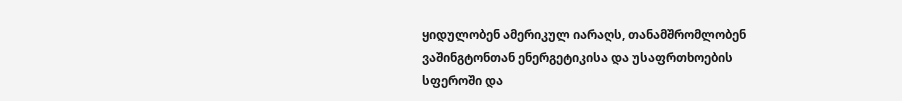ყიდულობენ ამერიკულ იარაღს, თანამშრომლობენ ვაშინგტონთან ენერგეტიკისა და უსაფრთხოების სფეროში და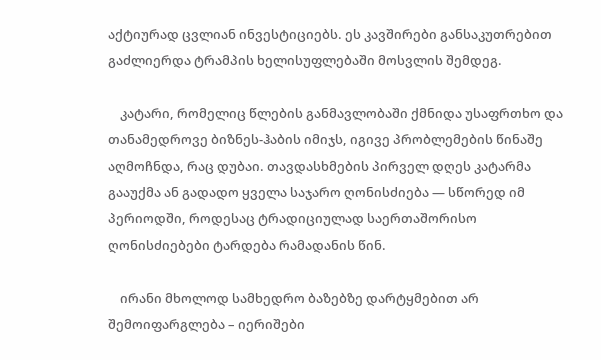აქტიურად ცვლიან ინვესტიციებს. ეს კავშირები განსაკუთრებით გაძლიერდა ტრამპის ხელისუფლებაში მოსვლის შემდეგ.

    კატარი, რომელიც წლების განმავლობაში ქმნიდა უსაფრთხო და თანამედროვე ბიზნეს-ჰაბის იმიჯს, იგივე პრობლემების წინაშე აღმოჩნდა, რაც დუბაი. თავდასხმების პირველ დღეს კატარმა გააუქმა ან გადადო ყველა საჯარო ღონისძიება — სწორედ იმ პერიოდში, როდესაც ტრადიციულად საერთაშორისო ღონისძიებები ტარდება რამადანის წინ.

    ირანი მხოლოდ სამხედრო ბაზებზე დარტყმებით არ შემოიფარგლება – იერიშები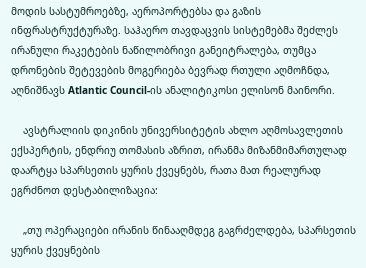მოდის სასტუმროებზე, აეროპორტებსა და გაზის ინფრასტრუქტურაზე. საჰაერო თავდაცვის სისტემებმა შეძლეს ირანული რაკეტების ნაწილობრივი განეიტრალება, თუმცა დრონების შეტევების მოგერიება ბევრად რთული აღმოჩნდა, აღნიშნავს Atlantic Council-ის ანალიტიკოსი ელისონ მაინორი.

    ავსტრალიის დიკინის უნივერსიტეტის ახლო აღმოსავლეთის ექსპერტის, ენდრიუ თომასის აზრით, ირანმა მიზანმიმართულად დაარტყა სპარსეთის ყურის ქვეყნებს, რათა მათ რეალურად ეგრძნოთ დესტაბილიზაცია:

    „თუ ოპერაციები ირანის წინააღმდეგ გაგრძელდება, სპარსეთის ყურის ქვეყნების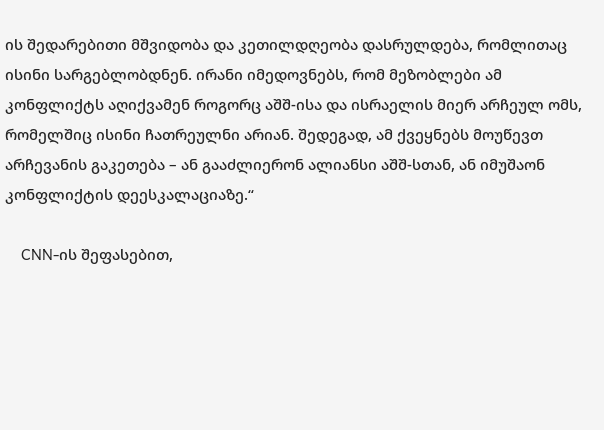ის შედარებითი მშვიდობა და კეთილდღეობა დასრულდება, რომლითაც ისინი სარგებლობდნენ. ირანი იმედოვნებს, რომ მეზობლები ამ კონფლიქტს აღიქვამენ როგორც აშშ-ისა და ისრაელის მიერ არჩეულ ომს, რომელშიც ისინი ჩათრეულნი არიან. შედეგად, ამ ქვეყნებს მოუწევთ არჩევანის გაკეთება – ან გააძლიერონ ალიანსი აშშ-სთან, ან იმუშაონ კონფლიქტის დეესკალაციაზე.“

    CNN-ის შეფასებით,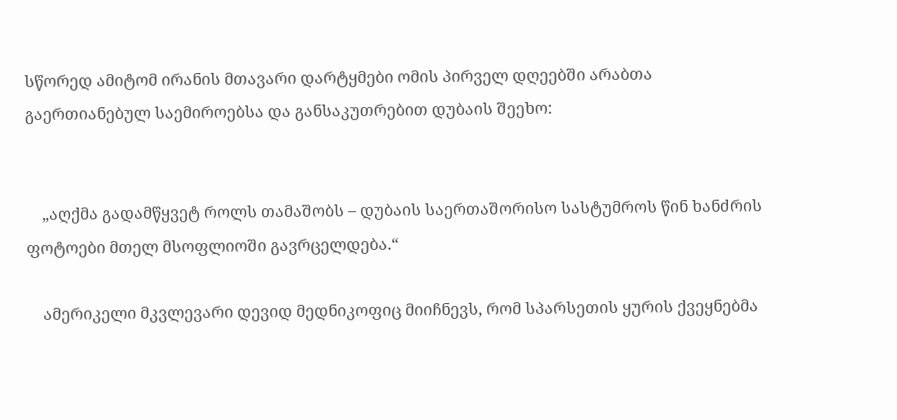სწორედ ამიტომ ირანის მთავარი დარტყმები ომის პირველ დღეებში არაბთა გაერთიანებულ საემიროებსა და განსაკუთრებით დუბაის შეეხო:


    „აღქმა გადამწყვეტ როლს თამაშობს – დუბაის საერთაშორისო სასტუმროს წინ ხანძრის ფოტოები მთელ მსოფლიოში გავრცელდება.“

    ამერიკელი მკვლევარი დევიდ მედნიკოფიც მიიჩნევს, რომ სპარსეთის ყურის ქვეყნებმა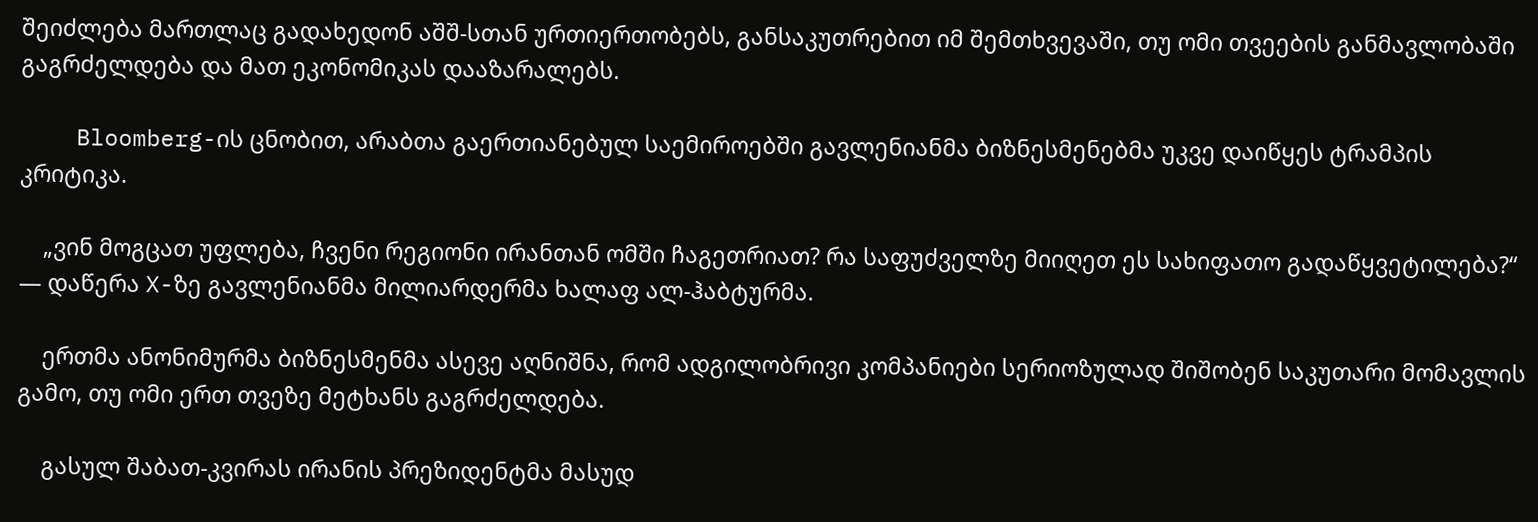შეიძლება მართლაც გადახედონ აშშ-სთან ურთიერთობებს, განსაკუთრებით იმ შემთხვევაში, თუ ომი თვეების განმავლობაში გაგრძელდება და მათ ეკონომიკას დააზარალებს.

    Bloomberg-ის ცნობით, არაბთა გაერთიანებულ საემიროებში გავლენიანმა ბიზნესმენებმა უკვე დაიწყეს ტრამპის კრიტიკა.

    „ვინ მოგცათ უფლება, ჩვენი რეგიონი ირანთან ომში ჩაგეთრიათ? რა საფუძველზე მიიღეთ ეს სახიფათო გადაწყვეტილება?“ — დაწერა X-ზე გავლენიანმა მილიარდერმა ხალაფ ალ-ჰაბტურმა.

    ერთმა ანონიმურმა ბიზნესმენმა ასევე აღნიშნა, რომ ადგილობრივი კომპანიები სერიოზულად შიშობენ საკუთარი მომავლის გამო, თუ ომი ერთ თვეზე მეტხანს გაგრძელდება.

    გასულ შაბათ-კვირას ირანის პრეზიდენტმა მასუდ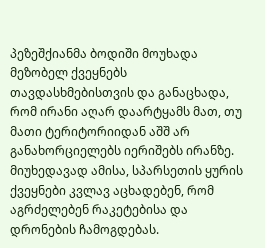პეზეშქიანმა ბოდიში მოუხადა მეზობელ ქვეყნებს თავდასხმებისთვის და განაცხადა, რომ ირანი აღარ დაარტყამს მათ, თუ მათი ტერიტორიიდან აშშ არ განახორციელებს იერიშებს ირანზე. მიუხედავად ამისა, სპარსეთის ყურის ქვეყნები კვლავ აცხადებენ, რომ აგრძელებენ რაკეტებისა და დრონების ჩამოგდებას.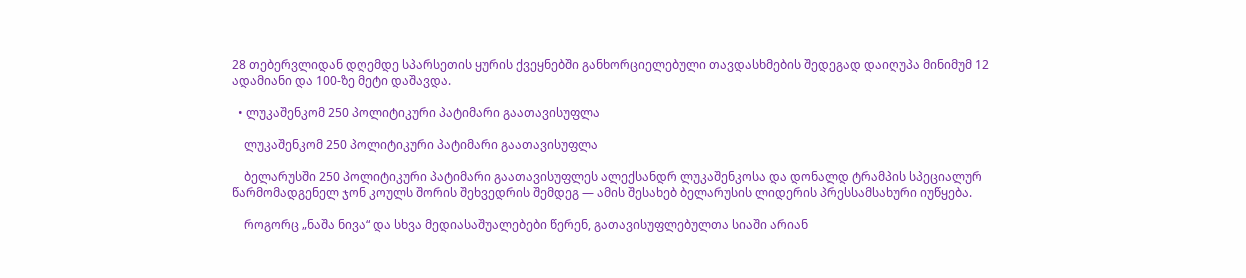28 თებერვლიდან დღემდე სპარსეთის ყურის ქვეყნებში განხორციელებული თავდასხმების შედეგად დაიღუპა მინიმუმ 12 ადამიანი და 100-ზე მეტი დაშავდა.

  • ლუკაშენკომ 250 პოლიტიკური პატიმარი გაათავისუფლა

    ლუკაშენკომ 250 პოლიტიკური პატიმარი გაათავისუფლა

    ბელარუსში 250 პოლიტიკური პატიმარი გაათავისუფლეს ალექსანდრ ლუკაშენკოსა და დონალდ ტრამპის სპეციალურ წარმომადგენელ ჯონ კოულს შორის შეხვედრის შემდეგ — ამის შესახებ ბელარუსის ლიდერის პრესსამსახური იუწყება.

    როგორც „ნაშა ნივა“ და სხვა მედიასაშუალებები წერენ, გათავისუფლებულთა სიაში არიან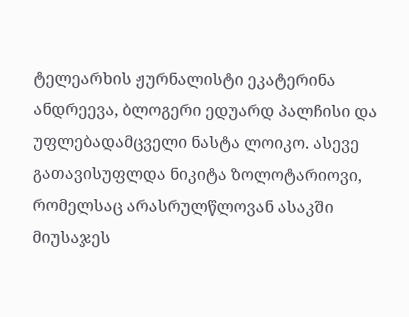ტელეარხის ჟურნალისტი ეკატერინა ანდრეევა, ბლოგერი ედუარდ პალჩისი და უფლებადამცველი ნასტა ლოიკო. ასევე გათავისუფლდა ნიკიტა ზოლოტარიოვი, რომელსაც არასრულწლოვან ასაკში მიუსაჯეს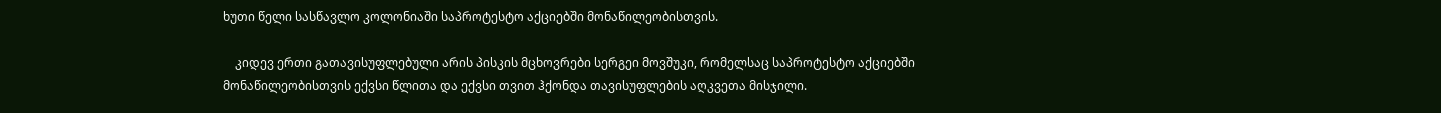ხუთი წელი სასწავლო კოლონიაში საპროტესტო აქციებში მონაწილეობისთვის.

    კიდევ ერთი გათავისუფლებული არის პისკის მცხოვრები სერგეი მოვშუკი, რომელსაც საპროტესტო აქციებში მონაწილეობისთვის ექვსი წლითა და ექვსი თვით ჰქონდა თავისუფლების აღკვეთა მისჯილი.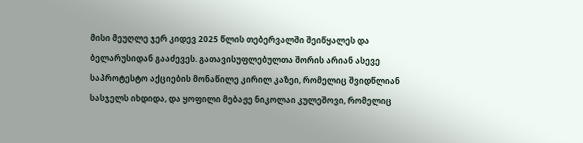მისი მეუღლე ჯერ კიდევ 2025 წლის თებერვალში შეიწყალეს და ბელარუსიდან გააძევეს. გათავისუფლებულთა შორის არიან ასევე საპროტესტო აქციების მონაწილე კირილ კაზეი, რომელიც შვიდწლიან სასჯელს იხდიდა, და ყოფილი მებაჟე ნიკოლაი კულეშოვი, რომელიც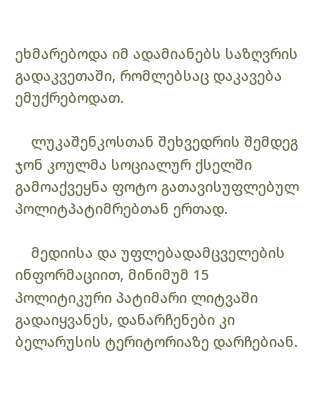ეხმარებოდა იმ ადამიანებს საზღვრის გადაკვეთაში, რომლებსაც დაკავება ემუქრებოდათ.

    ლუკაშენკოსთან შეხვედრის შემდეგ ჯონ კოულმა სოციალურ ქსელში გამოაქვეყნა ფოტო გათავისუფლებულ პოლიტპატიმრებთან ერთად.

    მედიისა და უფლებადამცველების ინფორმაციით, მინიმუმ 15 პოლიტიკური პატიმარი ლიტვაში გადაიყვანეს, დანარჩენები კი ბელარუსის ტერიტორიაზე დარჩებიან.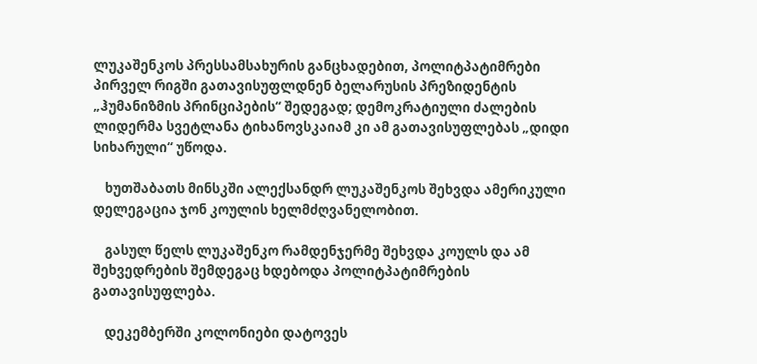ლუკაშენკოს პრესსამსახურის განცხადებით, პოლიტპატიმრები პირველ რიგში გათავისუფლდნენ ბელარუსის პრეზიდენტის „ჰუმანიზმის პრინციპების“ შედეგად; დემოკრატიული ძალების ლიდერმა სვეტლანა ტიხანოვსკაიამ კი ამ გათავისუფლებას „დიდი სიხარული“ უწოდა.

    ხუთშაბათს მინსკში ალექსანდრ ლუკაშენკოს შეხვდა ამერიკული დელეგაცია ჯონ კოულის ხელმძღვანელობით.

    გასულ წელს ლუკაშენკო რამდენჯერმე შეხვდა კოულს და ამ შეხვედრების შემდეგაც ხდებოდა პოლიტპატიმრების გათავისუფლება.

    დეკემბერში კოლონიები დატოვეს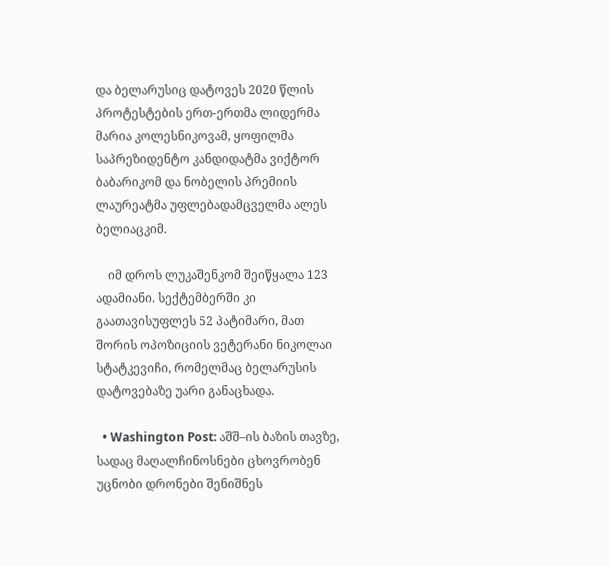და ბელარუსიც დატოვეს 2020 წლის პროტესტების ერთ-ერთმა ლიდერმა მარია კოლესნიკოვამ, ყოფილმა საპრეზიდენტო კანდიდატმა ვიქტორ ბაბარიკომ და ნობელის პრემიის ლაურეატმა უფლებადამცველმა ალეს ბელიაცკიმ.

    იმ დროს ლუკაშენკომ შეიწყალა 123 ადამიანი. სექტემბერში კი გაათავისუფლეს 52 პატიმარი, მათ შორის ოპოზიციის ვეტერანი ნიკოლაი სტატკევიჩი, რომელმაც ბელარუსის დატოვებაზე უარი განაცხადა.

  • Washington Post: აშშ–ის ბაზის თავზე, სადაც მაღალჩინოსნები ცხოვრობენ უცნობი დრონები შენიშნეს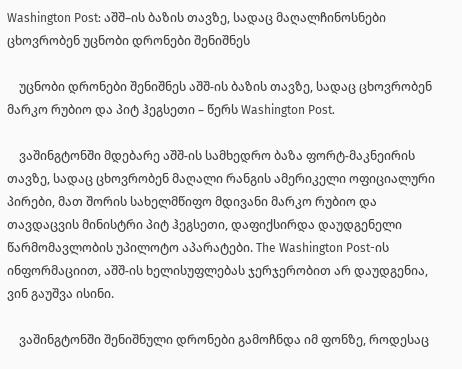Washington Post: აშშ–ის ბაზის თავზე, სადაც მაღალჩინოსნები ცხოვრობენ უცნობი დრონები შენიშნეს

    უცნობი დრონები შენიშნეს აშშ-ის ბაზის თავზე, სადაც ცხოვრობენ მარკო რუბიო და პიტ ჰეგსეთი – წერს Washington Post.

    ვაშინგტონში მდებარე აშშ-ის სამხედრო ბაზა ფორტ-მაკნეირის თავზე, სადაც ცხოვრობენ მაღალი რანგის ამერიკელი ოფიციალური პირები, მათ შორის სახელმწიფო მდივანი მარკო რუბიო და თავდაცვის მინისტრი პიტ ჰეგსეთი, დაფიქსირდა დაუდგენელი წარმომავლობის უპილოტო აპარატები. The Washington Post-ის ინფორმაციით, აშშ-ის ხელისუფლებას ჯერჯერობით არ დაუდგენია, ვინ გაუშვა ისინი.

    ვაშინგტონში შენიშნული დრონები გამოჩნდა იმ ფონზე, როდესაც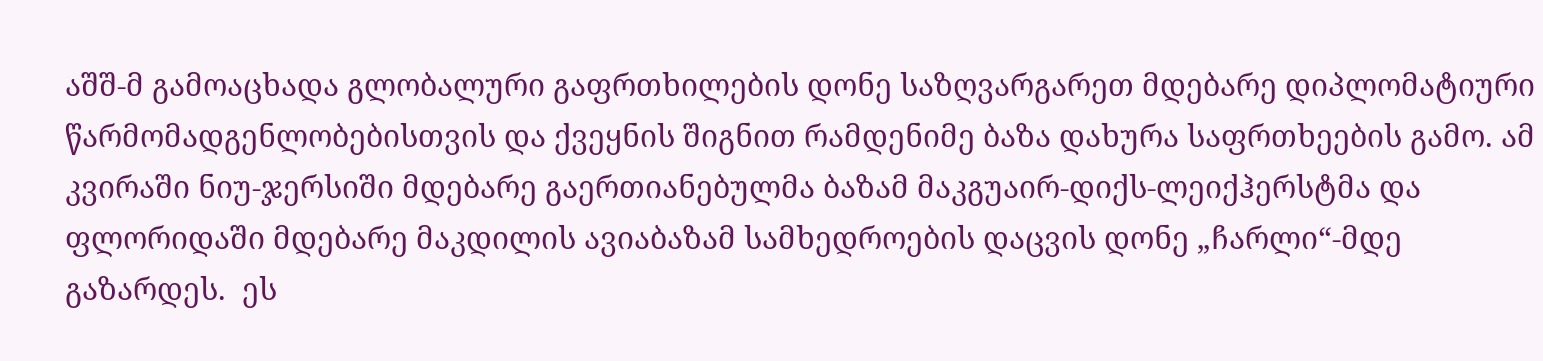აშშ-მ გამოაცხადა გლობალური გაფრთხილების დონე საზღვარგარეთ მდებარე დიპლომატიური წარმომადგენლობებისთვის და ქვეყნის შიგნით რამდენიმე ბაზა დახურა საფრთხეების გამო. ამ კვირაში ნიუ-ჯერსიში მდებარე გაერთიანებულმა ბაზამ მაკგუაირ-დიქს-ლეიქჰერსტმა და ფლორიდაში მდებარე მაკდილის ავიაბაზამ სამხედროების დაცვის დონე „ჩარლი“-მდე გაზარდეს.  ეს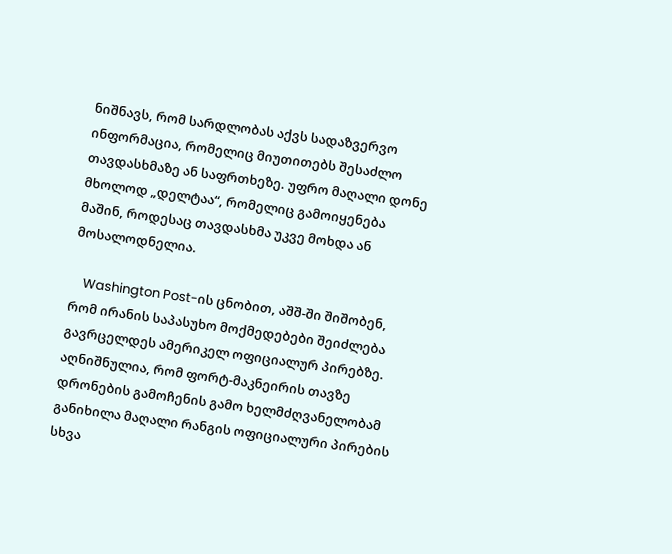ნიშნავს, რომ სარდლობას აქვს სადაზვერვო ინფორმაცია, რომელიც მიუთითებს შესაძლო თავდასხმაზე ან საფრთხეზე. უფრო მაღალი დონე მხოლოდ „დელტაა“, რომელიც გამოიყენება მაშინ, როდესაც თავდასხმა უკვე მოხდა ან მოსალოდნელია.

    Washington Post-ის ცნობით, აშშ-ში შიშობენ, რომ ირანის საპასუხო მოქმედებები შეიძლება გავრცელდეს ამერიკელ ოფიციალურ პირებზე. აღნიშნულია, რომ ფორტ-მაკნეირის თავზე დრონების გამოჩენის გამო ხელმძღვანელობამ განიხილა მაღალი რანგის ოფიციალური პირების სხვა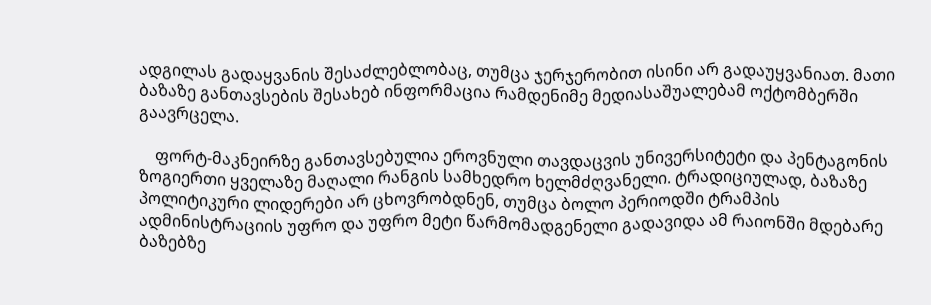ადგილას გადაყვანის შესაძლებლობაც, თუმცა ჯერჯერობით ისინი არ გადაუყვანიათ. მათი ბაზაზე განთავსების შესახებ ინფორმაცია რამდენიმე მედიასაშუალებამ ოქტომბერში გაავრცელა.

    ფორტ-მაკნეირზე განთავსებულია ეროვნული თავდაცვის უნივერსიტეტი და პენტაგონის ზოგიერთი ყველაზე მაღალი რანგის სამხედრო ხელმძღვანელი. ტრადიციულად, ბაზაზე პოლიტიკური ლიდერები არ ცხოვრობდნენ, თუმცა ბოლო პერიოდში ტრამპის ადმინისტრაციის უფრო და უფრო მეტი წარმომადგენელი გადავიდა ამ რაიონში მდებარე ბაზებზე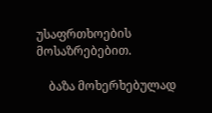უსაფრთხოების მოსაზრებებით.

    ბაზა მოხერხებულად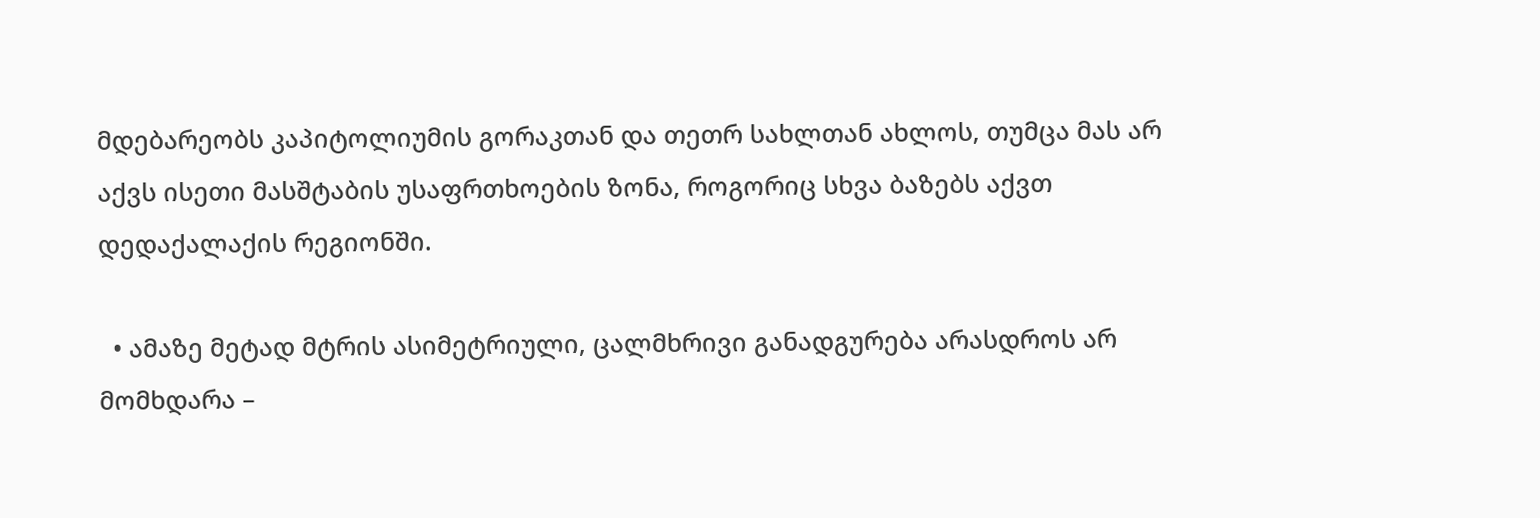მდებარეობს კაპიტოლიუმის გორაკთან და თეთრ სახლთან ახლოს, თუმცა მას არ აქვს ისეთი მასშტაბის უსაფრთხოების ზონა, როგორიც სხვა ბაზებს აქვთ დედაქალაქის რეგიონში.

  • ამაზე მეტად მტრის ასიმეტრიული, ცალმხრივი განადგურება არასდროს არ მომხდარა –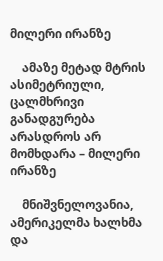მილერი ირანზე

    ამაზე მეტად მტრის ასიმეტრიული, ცალმხრივი განადგურება არასდროს არ მომხდარა – მილერი ირანზე

    მნიშვნელოვანია, ამერიკელმა ხალხმა და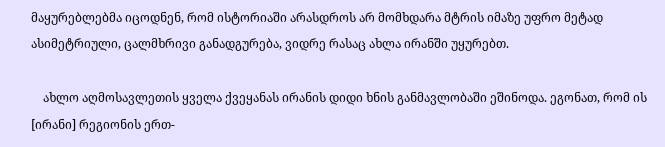მაყურებლებმა იცოდნენ, რომ ისტორიაში არასდროს არ მომხდარა მტრის იმაზე უფრო მეტად ასიმეტრიული, ცალმხრივი განადგურება, ვიდრე რასაც ახლა ირანში უყურებთ.

    ახლო აღმოსავლეთის ყველა ქვეყანას ირანის დიდი ხნის განმავლობაში ეშინოდა. ეგონათ, რომ ის [ირანი] რეგიონის ერთ-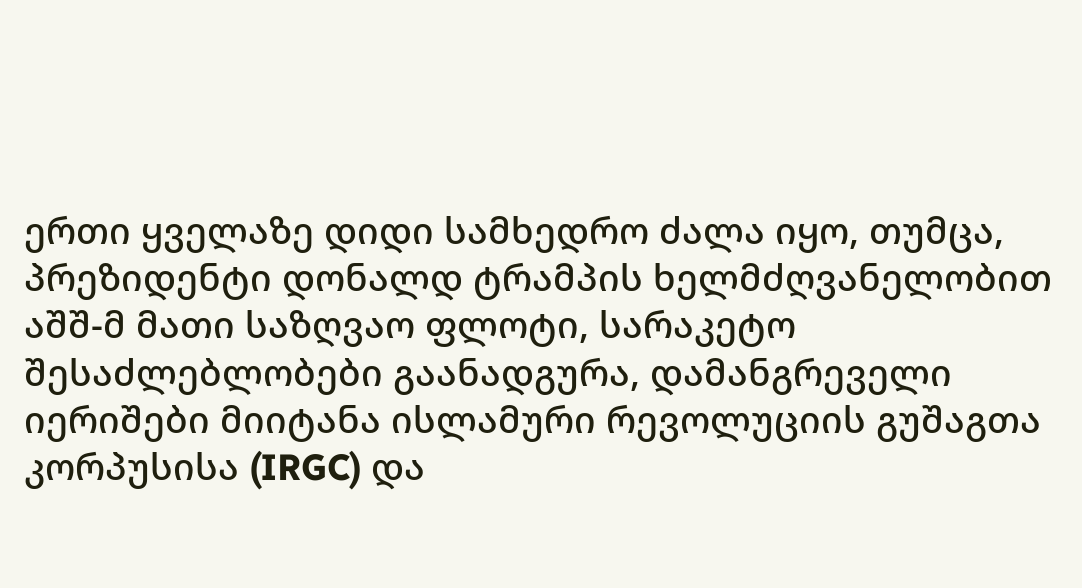ერთი ყველაზე დიდი სამხედრო ძალა იყო, თუმცა, პრეზიდენტი დონალდ ტრამპის ხელმძღვანელობით აშშ-მ მათი საზღვაო ფლოტი, სარაკეტო შესაძლებლობები გაანადგურა, დამანგრეველი იერიშები მიიტანა ისლამური რევოლუციის გუშაგთა კორპუსისა (IRGC) და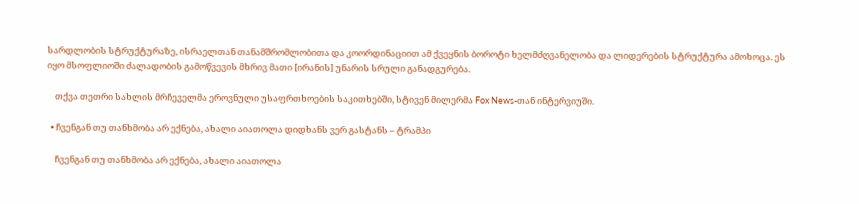სარდლობის სტრუქტურაზე, ისრაელთან თანამშრომლობითა და კოორდინაციით ამ ქვეყნის ბოროტი ხელმძღვანელობა და ლიდერების სტრუქტურა ამოხოცა. ეს იყო მსოფლიოში ძალადობის გამოწვევის მხრივ მათი [ირანის] უნარის სრული განადგურება.

    თქვა თეთრი სახლის მრჩეველმა ეროვნული უსაფრთხოების საკითხებში, სტივენ მილერმა Fox News-თან ინტერვიუში.

  • ჩვენგან თუ თანხმობა არ ექნება, ახალი აიათოლა დიდხანს ვერ გასტანს – ტრამპი

    ჩვენგან თუ თანხმობა არ ექნება, ახალი აიათოლა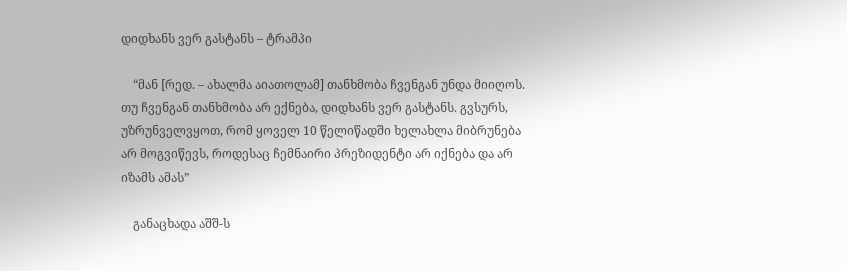დიდხანს ვერ გასტანს – ტრამპი

    “მან [რედ. – ახალმა აიათოლამ] თანხმობა ჩვენგან უნდა მიიღოს. თუ ჩვენგან თანხმობა არ ექნება, დიდხანს ვერ გასტანს. გვსურს, უზრუნველვყოთ, რომ ყოველ 10 წელიწადში ხელახლა მიბრუნება არ მოგვიწევს, როდესაც ჩემნაირი პრეზიდენტი არ იქნება და არ იზამს ამას”

    განაცხადა აშშ-ს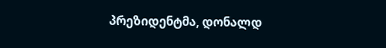პრეზიდენტმა, დონალდ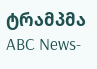ტრამპმა ABC News-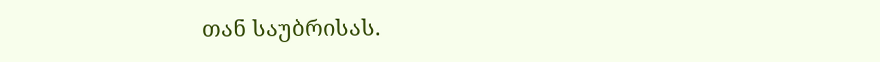თან საუბრისას.